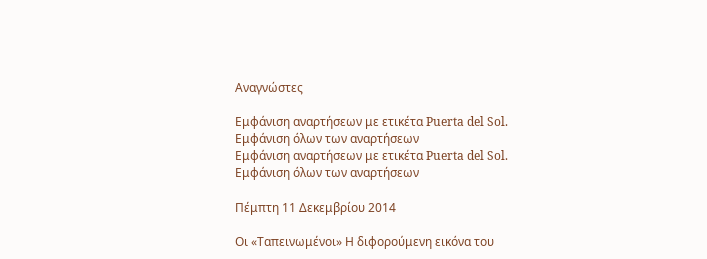Αναγνώστες

Εμφάνιση αναρτήσεων με ετικέτα Puerta del Sol. Εμφάνιση όλων των αναρτήσεων
Εμφάνιση αναρτήσεων με ετικέτα Puerta del Sol. Εμφάνιση όλων των αναρτήσεων

Πέμπτη 11 Δεκεμβρίου 2014

Οι «Ταπεινωμένοι» Η διφορούμενη εικόνα του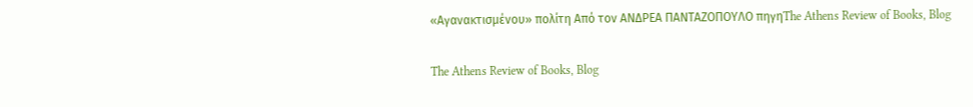«Αγανακτισμένου» πολίτη Από τον ΑΝΔΡΕΑ ΠΑΝΤΑΖΟΠΟΥΛΟ πηγηThe Athens Review of Books, Blog

The Athens Review of Books, Blog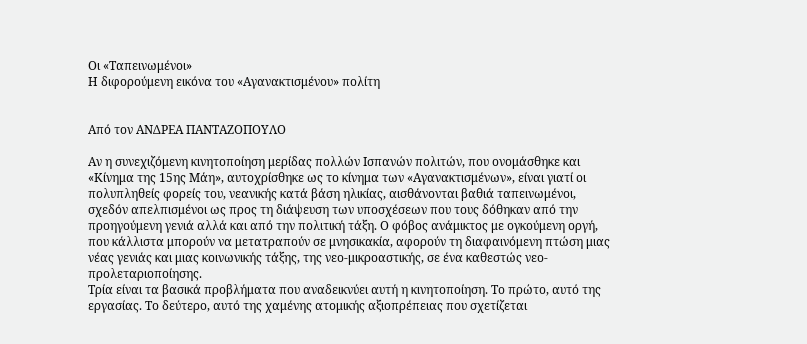Οι «Ταπεινωμένοι»
Η διφορούμενη εικόνα του «Αγανακτισμένου» πολίτη


Από τον ΑΝΔΡΕΑ ΠΑΝΤΑΖΟΠΟΥΛΟ

Αν η συνεχιζόμενη κινητοποίηση μερίδας πολλών Ισπανών πολιτών, που ονομάσθηκε και «Κίνημα της 15ης Μάη», αυτοχρίσθηκε ως το κίνημα των «Αγανακτισμένων», είναι γιατί οι πολυπληθείς φορείς του, νεανικής κατά βάση ηλικίας, αισθάνονται βαθιά ταπεινωμένοι, σχεδόν απελπισμένοι ως προς τη διάψευση των υποσχέσεων που τους δόθηκαν από την προηγούμενη γενιά αλλά και από την πολιτική τάξη. Ο φόβος ανάμικτος με ογκούμενη οργή, που κάλλιστα μπορούν να μετατραπούν σε μνησικακία, αφορούν τη διαφαινόμενη πτώση μιας νέας γενιάς και μιας κοινωνικής τάξης, της νεο-μικροαστικής, σε ένα καθεστώς νεο-προλεταριοποίησης.
Τρία είναι τα βασικά προβλήματα που αναδεικνύει αυτή η κινητοποίηση. Το πρώτο, αυτό της εργασίας. Το δεύτερο, αυτό της χαμένης ατομικής αξιοπρέπειας που σχετίζεται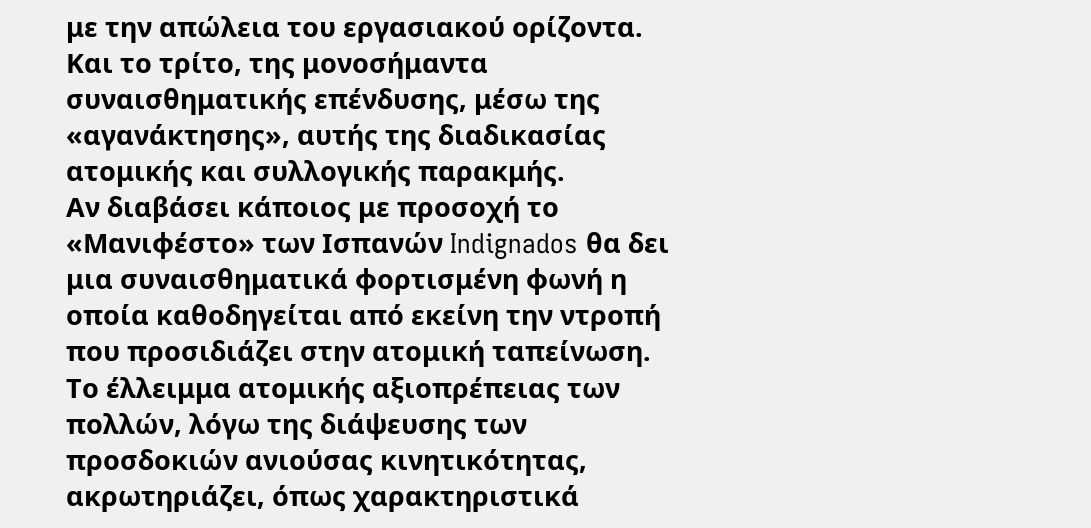με την απώλεια του εργασιακού ορίζοντα. Και το τρίτο, της μονοσήμαντα συναισθηματικής επένδυσης, μέσω της «αγανάκτησης», αυτής της διαδικασίας ατομικής και συλλογικής παρακμής.
Αν διαβάσει κάποιος με προσοχή το «Μανιφέστο» των Ισπανών Indignados θα δει μια συναισθηματικά φορτισμένη φωνή η οποία καθοδηγείται από εκείνη την ντροπή που προσιδιάζει στην ατομική ταπείνωση. Το έλλειμμα ατομικής αξιοπρέπειας των πολλών, λόγω της διάψευσης των προσδοκιών ανιούσας κινητικότητας, ακρωτηριάζει, όπως χαρακτηριστικά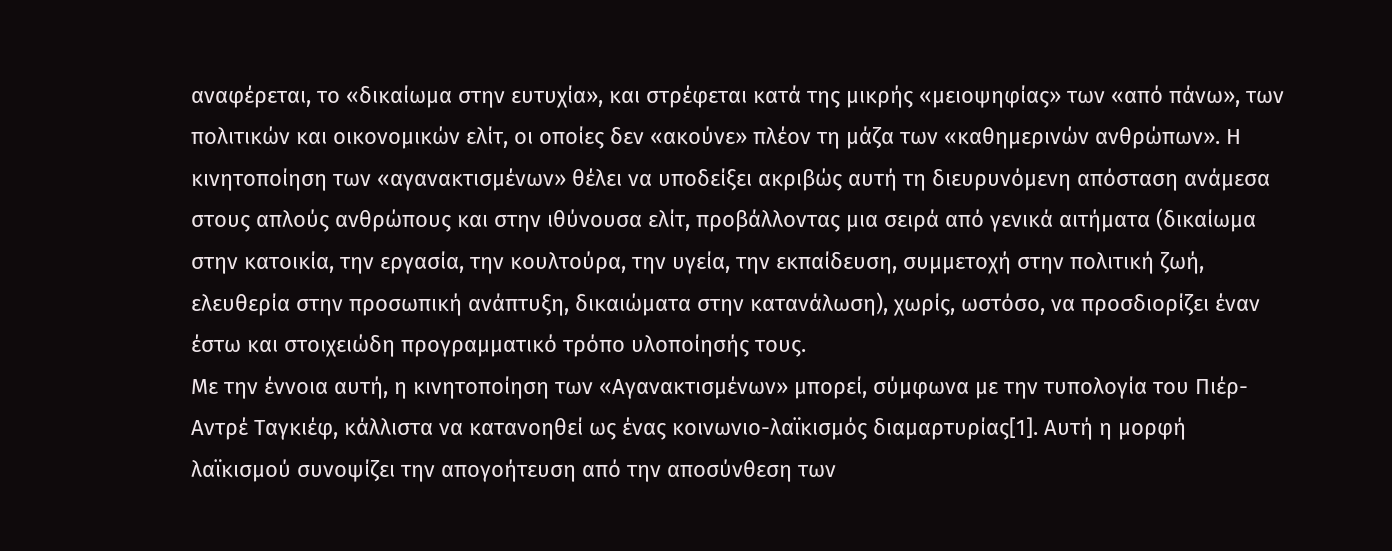αναφέρεται, το «δικαίωμα στην ευτυχία», και στρέφεται κατά της μικρής «μειοψηφίας» των «από πάνω», των πολιτικών και οικονομικών ελίτ, οι οποίες δεν «ακούνε» πλέον τη μάζα των «καθημερινών ανθρώπων». Η κινητοποίηση των «αγανακτισμένων» θέλει να υποδείξει ακριβώς αυτή τη διευρυνόμενη απόσταση ανάμεσα στους απλούς ανθρώπους και στην ιθύνουσα ελίτ, προβάλλοντας μια σειρά από γενικά αιτήματα (δικαίωμα στην κατοικία, την εργασία, την κουλτούρα, την υγεία, την εκπαίδευση, συμμετοχή στην πολιτική ζωή, ελευθερία στην προσωπική ανάπτυξη, δικαιώματα στην κατανάλωση), χωρίς, ωστόσο, να προσδιορίζει έναν έστω και στοιχειώδη προγραμματικό τρόπο υλοποίησής τους.
Με την έννοια αυτή, η κινητοποίηση των «Αγανακτισμένων» μπορεί, σύμφωνα με την τυπολογία του Πιέρ-Αντρέ Ταγκιέφ, κάλλιστα να κατανοηθεί ως ένας κοινωνιο-λαϊκισμός διαμαρτυρίας[1]. Αυτή η μορφή λαϊκισμού συνοψίζει την απογοήτευση από την αποσύνθεση των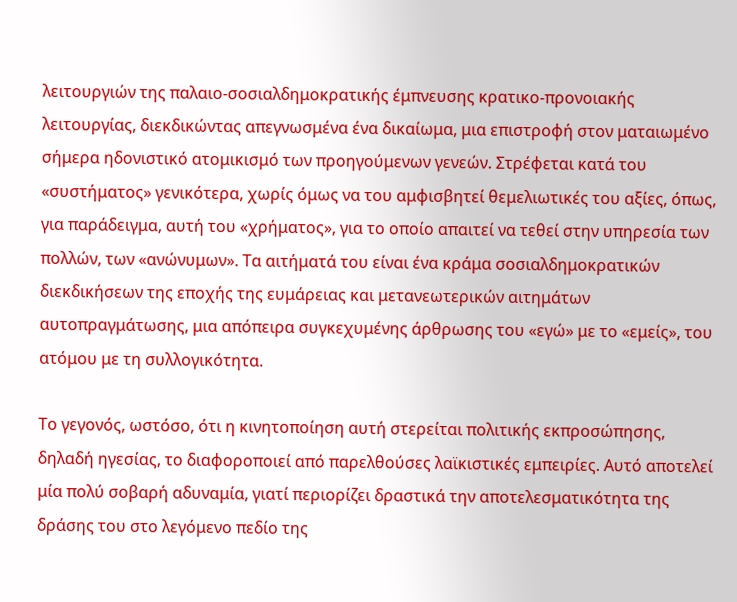λειτουργιών της παλαιο-σοσιαλδημοκρατικής έμπνευσης κρατικο-προνοιακής λειτουργίας, διεκδικώντας απεγνωσμένα ένα δικαίωμα, μια επιστροφή στον ματαιωμένο σήμερα ηδονιστικό ατομικισμό των προηγούμενων γενεών. Στρέφεται κατά του «συστήματος» γενικότερα, χωρίς όμως να του αμφισβητεί θεμελιωτικές του αξίες, όπως, για παράδειγμα, αυτή του «χρήματος», για το οποίο απαιτεί να τεθεί στην υπηρεσία των πολλών, των «ανώνυμων». Τα αιτήματά του είναι ένα κράμα σοσιαλδημοκρατικών διεκδικήσεων της εποχής της ευμάρειας και μετανεωτερικών αιτημάτων αυτοπραγμάτωσης, μια απόπειρα συγκεχυμένης άρθρωσης του «εγώ» με το «εμείς», του ατόμου με τη συλλογικότητα.

Το γεγονός, ωστόσο, ότι η κινητοποίηση αυτή στερείται πολιτικής εκπροσώπησης, δηλαδή ηγεσίας, το διαφοροποιεί από παρελθούσες λαϊκιστικές εμπειρίες. Αυτό αποτελεί μία πολύ σοβαρή αδυναμία, γιατί περιορίζει δραστικά την αποτελεσματικότητα της δράσης του στο λεγόμενο πεδίο της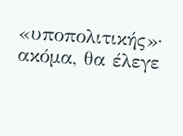«υποπολιτικής»· ακόμα, θα έλεγε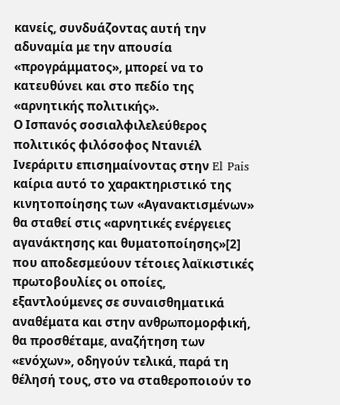κανείς, συνδυάζοντας αυτή την αδυναμία με την απουσία «προγράμματος», μπορεί να το κατευθύνει και στο πεδίο της «αρνητικής πολιτικής».
Ο Ισπανός σοσιαλφιλελεύθερος πολιτικός φιλόσοφος Ντανιέλ Ινεράριτυ επισημαίνοντας στην El Pais καίρια αυτό το χαρακτηριστικό της κινητοποίησης των «Αγανακτισμένων» θα σταθεί στις «αρνητικές ενέργειες αγανάκτησης και θυματοποίησης»[2] που αποδεσμεύουν τέτοιες λαϊκιστικές πρωτοβουλίες οι οποίες, εξαντλούμενες σε συναισθηματικά αναθέματα και στην ανθρωπομορφική, θα προσθέταμε, αναζήτηση των «ενόχων», οδηγούν τελικά, παρά τη θέλησή τους, στο να σταθεροποιούν το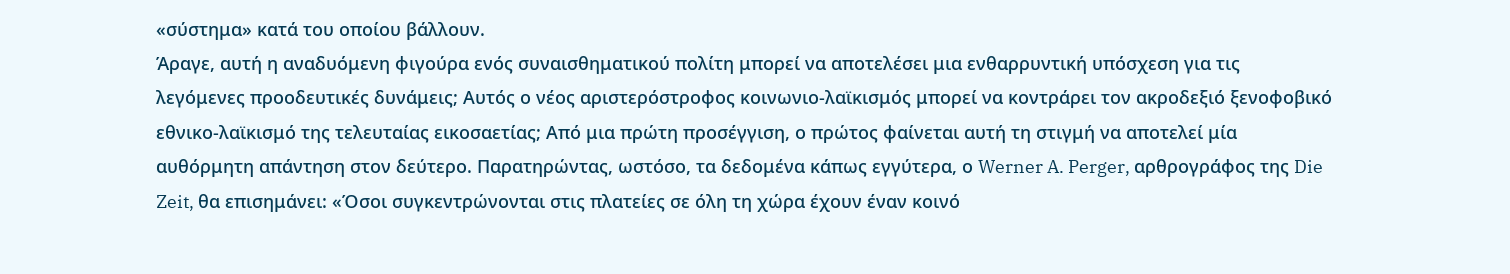«σύστημα» κατά του οποίου βάλλουν.
Άραγε, αυτή η αναδυόμενη φιγούρα ενός συναισθηματικού πολίτη μπορεί να αποτελέσει μια ενθαρρυντική υπόσχεση για τις λεγόμενες προοδευτικές δυνάμεις; Αυτός ο νέος αριστερόστροφος κοινωνιο-λαϊκισμός μπορεί να κοντράρει τον ακροδεξιό ξενοφοβικό εθνικο-λαϊκισμό της τελευταίας εικοσαετίας; Από μια πρώτη προσέγγιση, ο πρώτος φαίνεται αυτή τη στιγμή να αποτελεί μία αυθόρμητη απάντηση στον δεύτερο. Παρατηρώντας, ωστόσο, τα δεδομένα κάπως εγγύτερα, ο Werner A. Perger, αρθρογράφος της Die Zeit, θα επισημάνει: «Όσοι συγκεντρώνονται στις πλατείες σε όλη τη χώρα έχουν έναν κοινό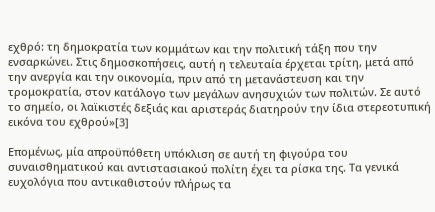εχθρό: τη δημοκρατία των κομμάτων και την πολιτική τάξη που την ενσαρκώνει. Στις δημοσκοπήσεις, αυτή η τελευταία έρχεται τρίτη, μετά από την ανεργία και την οικονομία, πριν από τη μετανάστευση και την τρομοκρατία, στον κατάλογο των μεγάλων ανησυχιών των πολιτών. Σε αυτό το σημείο, οι λαϊκιστές δεξιάς και αριστεράς διατηρούν την ίδια στερεοτυπική εικόνα του εχθρού»[3]

Επομένως, μία απροϋπόθετη υπόκλιση σε αυτή τη φιγούρα του συναισθηματικού και αντιστασιακού πολίτη έχει τα ρίσκα της. Τα γενικά ευχολόγια που αντικαθιστούν πλήρως τα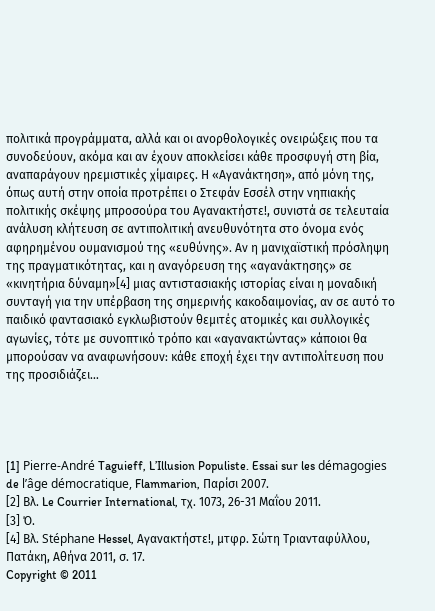πολιτικά προγράμματα, αλλά και οι ανορθολογικές ονειρώξεις που τα συνοδεύουν, ακόμα και αν έχουν αποκλείσει κάθε προσφυγή στη βία, αναπαράγουν ηρεμιστικές χίμαιρες. Η «Αγανάκτηση», από μόνη της, όπως αυτή στην οποία προτρέπει ο Στεφάν Εσσέλ στην νηπιακής πολιτικής σκέψης μπροσούρα του Αγανακτήστε!, συνιστά σε τελευταία ανάλυση κλήτευση σε αντιπολιτική ανευθυνότητα στο όνομα ενός αφηρημένου ουμανισμού της «ευθύνης». Αν η μανιχαϊστική πρόσληψη της πραγματικότητας, και η αναγόρευση της «αγανάκτησης» σε «κινητήρια δύναμη»[4] μιας αντιστασιακής ιστορίας είναι η μοναδική συνταγή για την υπέρβαση της σημερινής κακοδαιμονίας, αν σε αυτό το παιδικό φαντασιακό εγκλωβιστούν θεμιτές ατομικές και συλλογικές αγωνίες, τότε με συνοπτικό τρόπο και «αγανακτώντας» κάποιοι θα μπορούσαν να αναφωνήσουν: κάθε εποχή έχει την αντιπολίτευση που της προσιδιάζει…




[1] Pierre-André Taguieff, L’Illusion Populiste. Essai sur les démagogies de l’âge démocratique, Flammarion, Παρίσι 2007.
[2] Βλ. Le Courrier International, τχ. 1073, 26-31 Μαΐου 2011.
[3] Ό.
[4] Βλ. Stéphane Hessel, Αγανακτήστε!, μτφρ. Σώτη Τριανταφύλλου, Πατάκη, Αθήνα 2011, σ. 17.
Copyright © 2011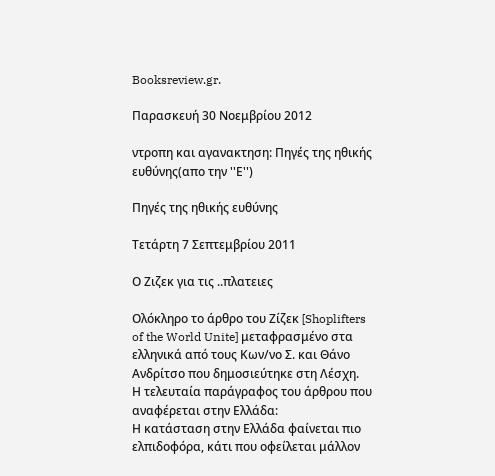Booksreview.gr.

Παρασκευή 30 Νοεμβρίου 2012

ντροπη και αγανακτηση: Πηγές της ηθικής ευθύνης(απο την ''Ε'')

Πηγές της ηθικής ευθύνης

Τετάρτη 7 Σεπτεμβρίου 2011

Ο Ζιζεκ για τις ..πλατειες

Ολόκληρο το άρθρο του Ζίζεκ [Shoplifters of the World Unite] μεταφρασμένο στα ελληνικά από τους Κων/νο Σ. και Θάνο Ανδρίτσο που δημοσιεύτηκε στη Λέσχη.
Η τελευταία παράγραφος του άρθρου που αναφέρεται στην Ελλάδα:
Η κατάσταση στην Ελλάδα φαίνεται πιο ελπιδοφόρα, κάτι που οφείλεται μάλλον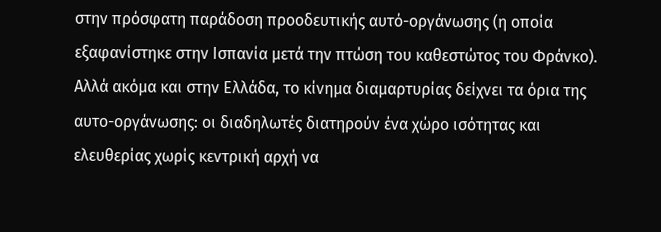στην πρόσφατη παράδοση προοδευτικής αυτό-οργάνωσης (η οποία εξαφανίστηκε στην Ισπανία μετά την πτώση του καθεστώτος του Φράνκο). Αλλά ακόμα και στην Ελλάδα, το κίνημα διαμαρτυρίας δείχνει τα όρια της αυτο-οργάνωσης: οι διαδηλωτές διατηρούν ένα χώρο ισότητας και ελευθερίας χωρίς κεντρική αρχή να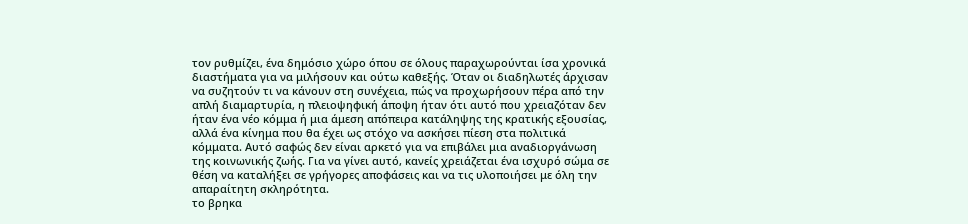τον ρυθμίζει, ένα δημόσιο χώρο όπου σε όλους παραχωρούνται ίσα χρονικά διαστήματα για να μιλήσουν και ούτω καθεξής. Όταν οι διαδηλωτές άρχισαν να συζητούν τι να κάνουν στη συνέχεια, πώς να προχωρήσουν πέρα από την απλή διαμαρτυρία, η πλειοψηφική άποψη ήταν ότι αυτό που χρειαζόταν δεν ήταν ένα νέο κόμμα ή μια άμεση απόπειρα κατάληψης της κρατικής εξουσίας, αλλά ένα κίνημα που θα έχει ως στόχο να ασκήσει πίεση στα πολιτικά κόμματα. Αυτό σαφώς δεν είναι αρκετό για να επιβάλει μια αναδιοργάνωση της κοινωνικής ζωής. Για να γίνει αυτό, κανείς χρειάζεται ένα ισχυρό σώμα σε θέση να καταλήξει σε γρήγορες αποφάσεις και να τις υλοποιήσει με όλη την απαραίτητη σκληρότητα.
το βρηκα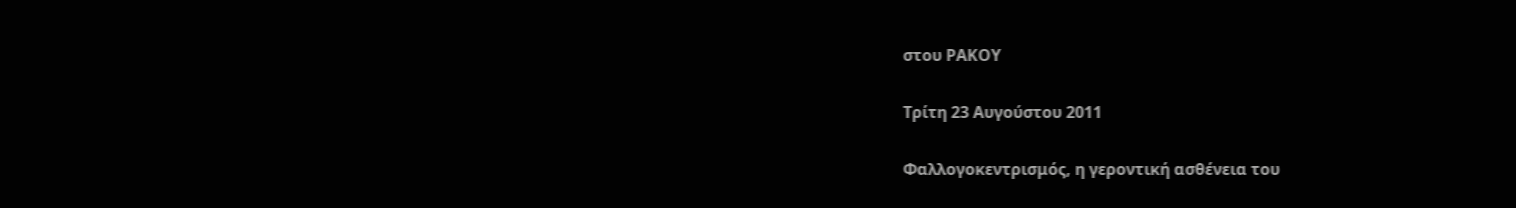στου ΡΑΚΟΥ

Τρίτη 23 Αυγούστου 2011

Φαλλογοκεντρισμός, η γεροντική ασθένεια του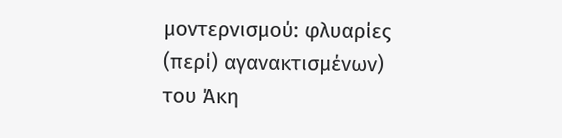μοντερνισμού: φλυαρίες (περί) αγανακτισμένων) του Άκη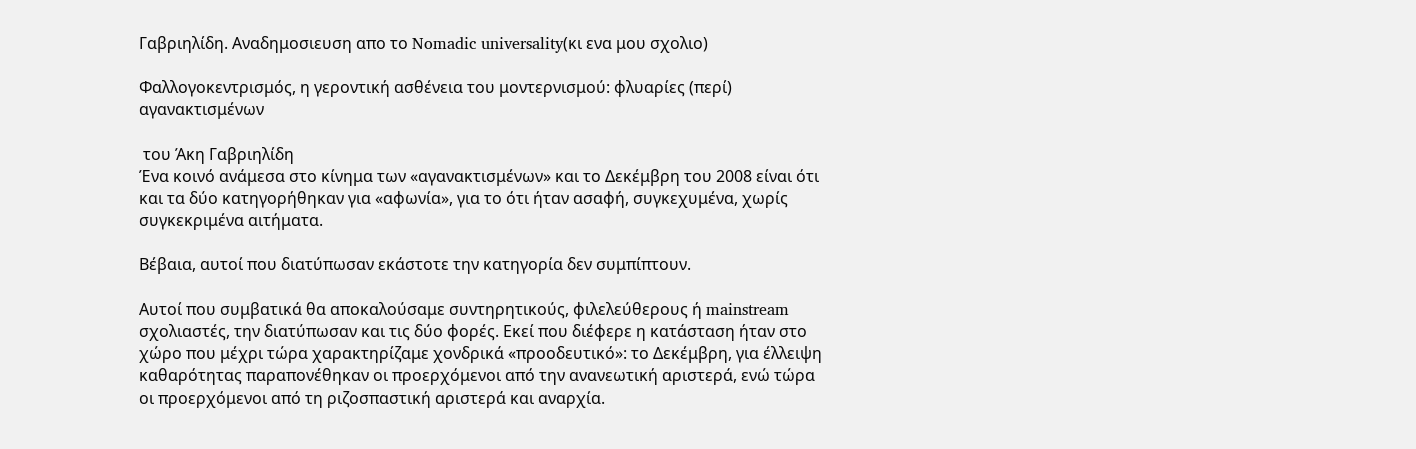Γαβριηλίδη. Aναδημοσιευση απο το Nomadic universality(κι ενα μου σχολιο)

Φαλλογοκεντρισμός, η γεροντική ασθένεια του μοντερνισμού: φλυαρίες (περί) αγανακτισμένων

 του Άκη Γαβριηλίδη
Ένα κοινό ανάμεσα στο κίνημα των «αγανακτισμένων» και το Δεκέμβρη του 2008 είναι ότι και τα δύο κατηγορήθηκαν για «αφωνία», για το ότι ήταν ασαφή, συγκεχυμένα, χωρίς συγκεκριμένα αιτήματα.

Βέβαια, αυτοί που διατύπωσαν εκάστοτε την κατηγορία δεν συμπίπτουν.

Αυτοί που συμβατικά θα αποκαλούσαμε συντηρητικούς, φιλελεύθερους ή mainstream σχολιαστές, την διατύπωσαν και τις δύο φορές. Εκεί που διέφερε η κατάσταση ήταν στο χώρο που μέχρι τώρα χαρακτηρίζαμε χονδρικά «προοδευτικό»: το Δεκέμβρη, για έλλειψη καθαρότητας παραπονέθηκαν οι προερχόμενοι από την ανανεωτική αριστερά, ενώ τώρα οι προερχόμενοι από τη ριζοσπαστική αριστερά και αναρχία.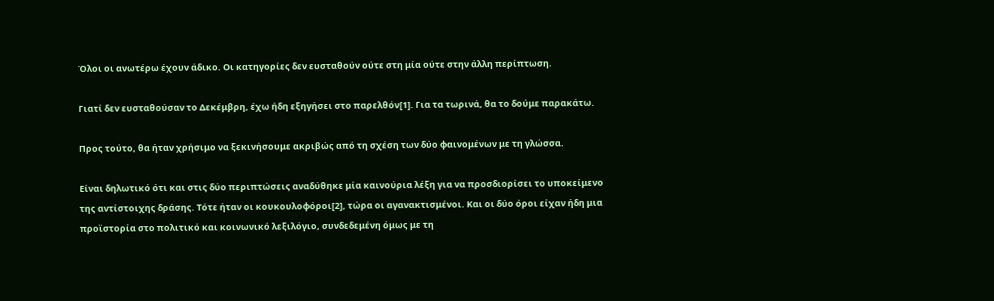Όλοι οι ανωτέρω έχουν άδικο. Οι κατηγορίες δεν ευσταθούν ούτε στη μία ούτε στην άλλη περίπτωση.

Γιατί δεν ευσταθούσαν το Δεκέμβρη, έχω ήδη εξηγήσει στο παρελθόν[1]. Για τα τωρινά, θα το δούμε παρακάτω.

Προς τούτο, θα ήταν χρήσιμο να ξεκινήσουμε ακριβώς από τη σχέση των δύο φαινομένων με τη γλώσσα.

Είναι δηλωτικό ότι και στις δύο περιπτώσεις αναδύθηκε μία καινούρια λέξη για να προσδιορίσει το υποκείμενο της αντίστοιχης δράσης. Τότε ήταν οι κουκουλοφόροι[2], τώρα οι αγανακτισμένοι. Και οι δύο όροι είχαν ήδη μια προϊστορία στο πολιτικό και κοινωνικό λεξιλόγιο, συνδεδεμένη όμως με τη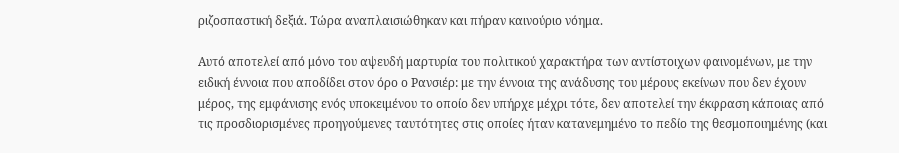ριζοσπαστική δεξιά. Τώρα αναπλαισιώθηκαν και πήραν καινούριο νόημα.

Αυτό αποτελεί από μόνο του αψευδή μαρτυρία του πολιτικού χαρακτήρα των αντίστοιχων φαινομένων, με την ειδική έννοια που αποδίδει στον όρο ο Ρανσιέρ: με την έννοια της ανάδυσης του μέρους εκείνων που δεν έχουν μέρος, της εμφάνισης ενός υποκειμένου το οποίο δεν υπήρχε μέχρι τότε, δεν αποτελεί την έκφραση κάποιας από τις προσδιορισμένες προηγούμενες ταυτότητες στις οποίες ήταν κατανεμημένο το πεδίο της θεσμοποιημένης (και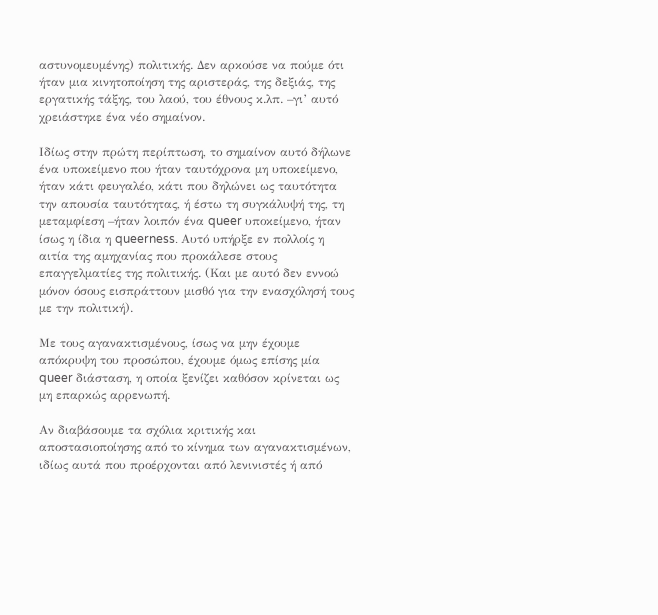αστυνομευμένης) πολιτικής. Δεν αρκούσε να πούμε ότι ήταν μια κινητοποίηση της αριστεράς, της δεξιάς, της εργατικής τάξης, του λαού, του έθνους κ.λπ. –γι’ αυτό χρειάστηκε ένα νέο σημαίνον.

Ιδίως στην πρώτη περίπτωση, το σημαίνον αυτό δήλωνε ένα υποκείμενο που ήταν ταυτόχρονα μη υποκείμενο, ήταν κάτι φευγαλέο, κάτι που δηλώνει ως ταυτότητα την απουσία ταυτότητας, ή έστω τη συγκάλυψή της, τη μεταμφίεση –ήταν λοιπόν ένα queer υποκείμενο, ήταν ίσως η ίδια η queerness. Αυτό υπήρξε εν πολλοίς η αιτία της αμηχανίας που προκάλεσε στους επαγγελματίες της πολιτικής. (Και με αυτό δεν εννοώ μόνον όσους εισπράττουν μισθό για την ενασχόλησή τους με την πολιτική).

Με τους αγανακτισμένους, ίσως να μην έχουμε απόκρυψη του προσώπου, έχουμε όμως επίσης μία queer διάσταση, η οποία ξενίζει καθόσον κρίνεται ως μη επαρκώς αρρενωπή.

Αν διαβάσουμε τα σχόλια κριτικής και αποστασιοποίησης από το κίνημα των αγανακτισμένων, ιδίως αυτά που προέρχονται από λενινιστές ή από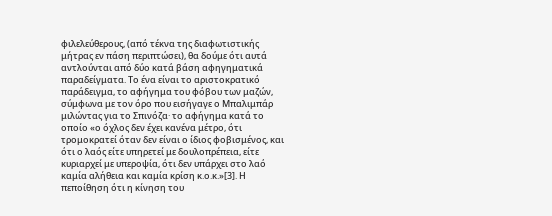φιλελεύθερους, (από τέκνα της διαφωτιστικής μήτρας εν πάση περιπτώσει), θα δούμε ότι αυτά αντλούνται από δύο κατά βάση αφηγηματικά παραδείγματα. Το ένα είναι το αριστοκρατικό παράδειγμα, το αφήγημα του φόβου των μαζών, σύμφωνα με τον όρο που εισήγαγε ο Μπαλιμπάρ μιλώντας για το Σπινόζα· το αφήγημα κατά το οποίο «ο όχλος δεν έχει κανένα μέτρο, ότι τρομοκρατεί όταν δεν είναι ο ίδιος φοβισμένος, και ότι ο λαός είτε υπηρετεί με δουλοπρέπεια, είτε κυριαρχεί με υπεροψία, ότι δεν υπάρχει στο λαό καμία αλήθεια και καμία κρίση κ.ο.κ.»[3]. Η πεποίθηση ότι η κίνηση του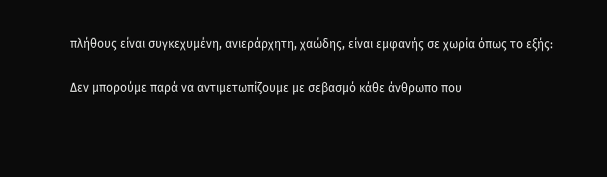πλήθους είναι συγκεχυμένη, ανιεράρχητη, χαώδης, είναι εμφανής σε χωρία όπως το εξής:

Δεν μπορούμε παρά να αντιμετωπίζουμε με σεβασμό κάθε άνθρωπο που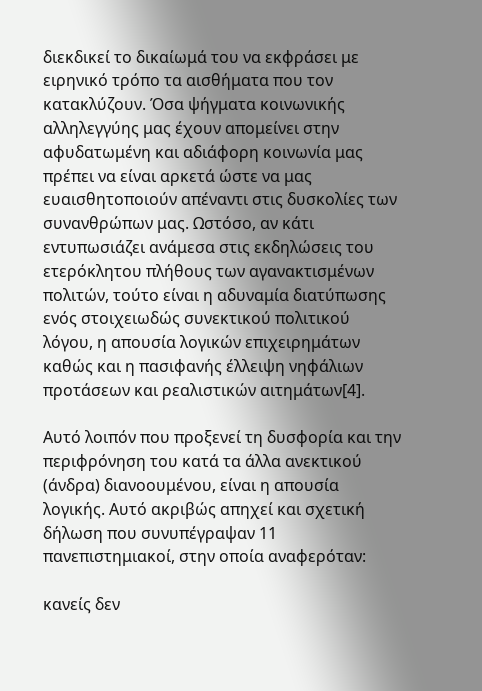διεκδικεί το δικαίωμά του να εκφράσει με ειρηνικό τρόπο τα αισθήματα που τον κατακλύζουν. Όσα ψήγματα κοινωνικής αλληλεγγύης μας έχουν απομείνει στην αφυδατωμένη και αδιάφορη κοινωνία μας πρέπει να είναι αρκετά ώστε να μας ευαισθητοποιούν απέναντι στις δυσκολίες των συνανθρώπων μας. Ωστόσο, αν κάτι εντυπωσιάζει ανάμεσα στις εκδηλώσεις του ετερόκλητου πλήθους των αγανακτισμένων πολιτών, τούτο είναι η αδυναμία διατύπωσης ενός στοιχειωδώς συνεκτικού πολιτικού λόγου, η απουσία λογικών επιχειρημάτων καθώς και η πασιφανής έλλειψη νηφάλιων προτάσεων και ρεαλιστικών αιτημάτων[4].

Αυτό λοιπόν που προξενεί τη δυσφορία και την περιφρόνηση του κατά τα άλλα ανεκτικού (άνδρα) διανοουμένου, είναι η απουσία λογικής. Αυτό ακριβώς απηχεί και σχετική δήλωση που συνυπέγραψαν 11 πανεπιστημιακοί, στην οποία αναφερόταν:

κανείς δεν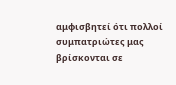αμφισβητεί ότι πολλοί συμπατριώτες μας βρίσκονται σε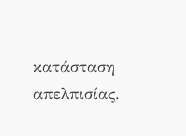κατάσταση απελπισίας.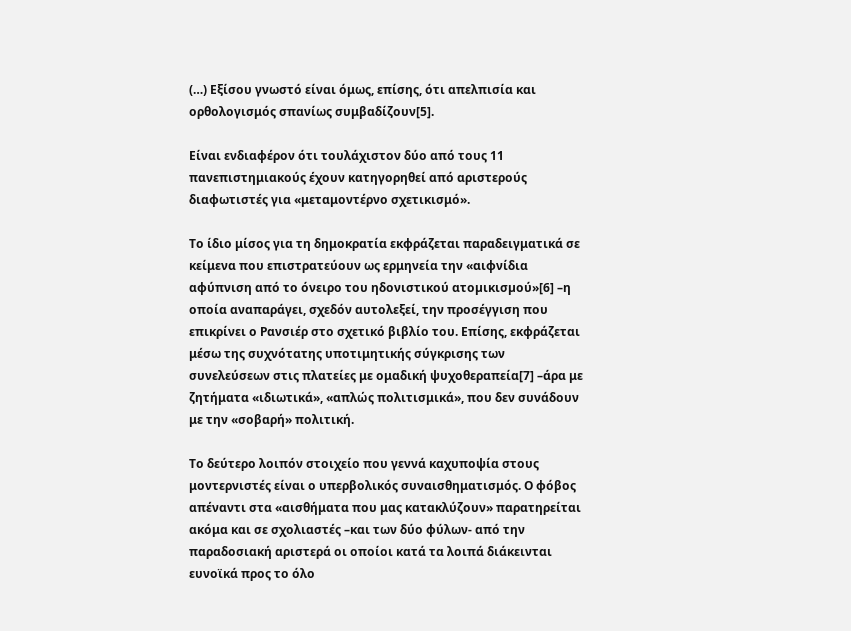(…) Εξίσου γνωστό είναι όμως, επίσης, ότι απελπισία και ορθολογισμός σπανίως συμβαδίζουν[5].

Είναι ενδιαφέρον ότι τουλάχιστον δύο από τους 11 πανεπιστημιακούς έχουν κατηγορηθεί από αριστερούς διαφωτιστές για «μεταμοντέρνο σχετικισμό».

Το ίδιο μίσος για τη δημοκρατία εκφράζεται παραδειγματικά σε κείμενα που επιστρατεύουν ως ερμηνεία την «αιφνίδια αφύπνιση από το όνειρο του ηδονιστικού ατοµικισµού»[6] –η οποία αναπαράγει, σχεδόν αυτολεξεί, την προσέγγιση που επικρίνει ο Ρανσιέρ στο σχετικό βιβλίο του. Επίσης, εκφράζεται μέσω της συχνότατης υποτιμητικής σύγκρισης των συνελεύσεων στις πλατείες με ομαδική ψυχοθεραπεία[7] –άρα με ζητήματα «ιδιωτικά», «απλώς πολιτισμικά», που δεν συνάδουν με την «σοβαρή» πολιτική.

Το δεύτερο λοιπόν στοιχείο που γεννά καχυποψία στους μοντερνιστές είναι ο υπερβολικός συναισθηματισμός. Ο φόβος απέναντι στα «αισθήματα που μας κατακλύζουν» παρατηρείται ακόμα και σε σχολιαστές –και των δύο φύλων- από την παραδοσιακή αριστερά οι οποίοι κατά τα λοιπά διάκεινται ευνοϊκά προς το όλο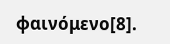φαινόμενο[8].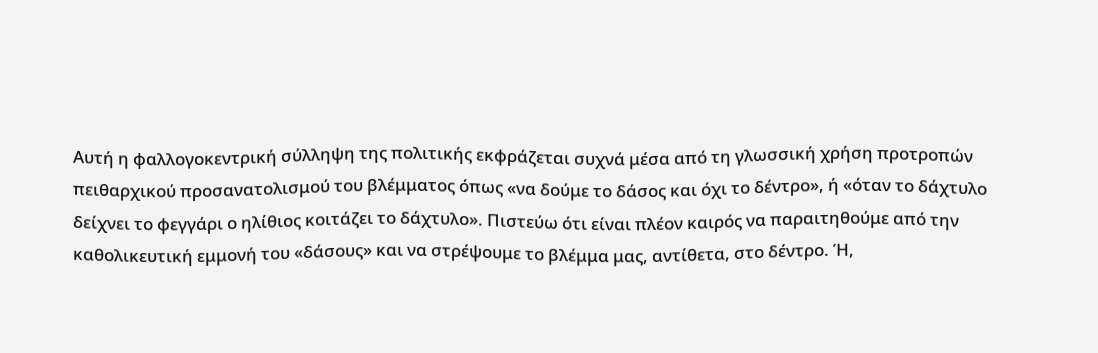Αυτή η φαλλογοκεντρική σύλληψη της πολιτικής εκφράζεται συχνά μέσα από τη γλωσσική χρήση προτροπών πειθαρχικού προσανατολισμού του βλέμματος όπως «να δούμε το δάσος και όχι το δέντρο», ή «όταν το δάχτυλο δείχνει το φεγγάρι ο ηλίθιος κοιτάζει το δάχτυλο». Πιστεύω ότι είναι πλέον καιρός να παραιτηθούμε από την καθολικευτική εμμονή του «δάσους» και να στρέψουμε το βλέμμα μας, αντίθετα, στο δέντρο. Ή,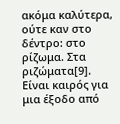ακόμα καλύτερα, ούτε καν στο δέντρο: στο ρίζωμα. Στα ριζώματα[9]. Είναι καιρός για μια έξοδο από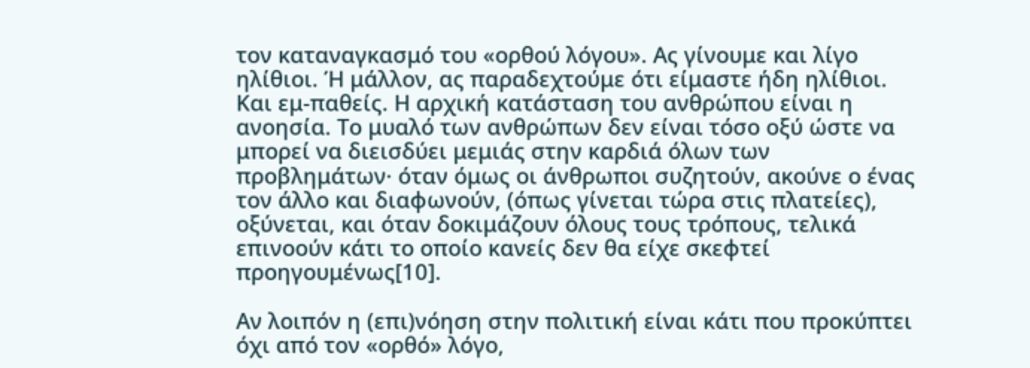τον καταναγκασμό του «ορθού λόγου». Ας γίνουμε και λίγο ηλίθιοι. Ή μάλλον, ας παραδεχτούμε ότι είμαστε ήδη ηλίθιοι. Και εμ-παθείς. Η αρχική κατάσταση του ανθρώπου είναι η ανοησία. Το μυαλό των ανθρώπων δεν είναι τόσο οξύ ώστε να μπορεί να διεισδύει μεμιάς στην καρδιά όλων των προβλημάτων· όταν όμως οι άνθρωποι συζητούν, ακούνε ο ένας τον άλλο και διαφωνούν, (όπως γίνεται τώρα στις πλατείες), οξύνεται, και όταν δοκιμάζουν όλους τους τρόπους, τελικά επινοούν κάτι το οποίο κανείς δεν θα είχε σκεφτεί προηγουμένως[10].

Αν λοιπόν η (επι)νόηση στην πολιτική είναι κάτι που προκύπτει όχι από τον «ορθό» λόγο,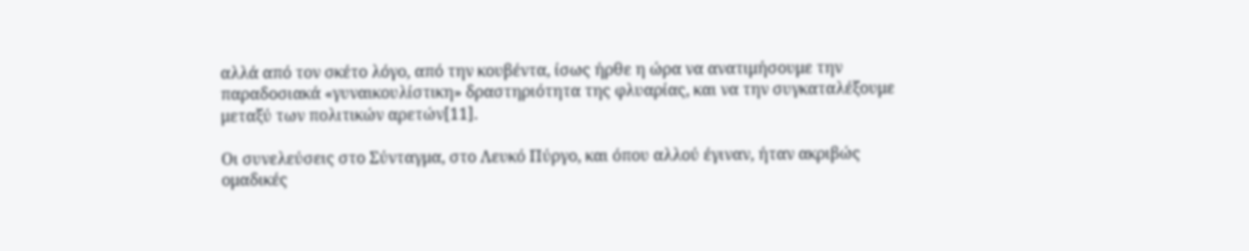αλλά από τον σκέτο λόγο, από την κουβέντα, ίσως ήρθε η ώρα να ανατιμήσουμε την παραδοσιακά «γυναικουλίστικη» δραστηριότητα της φλυαρίας, και να την συγκαταλέξουμε μεταξύ των πολιτικών αρετών[11].

Oι συνελεύσεις στο Σύνταγμα, στο Λευκό Πύργο, και όπου αλλού έγιναν, ήταν ακριβώς ομαδικές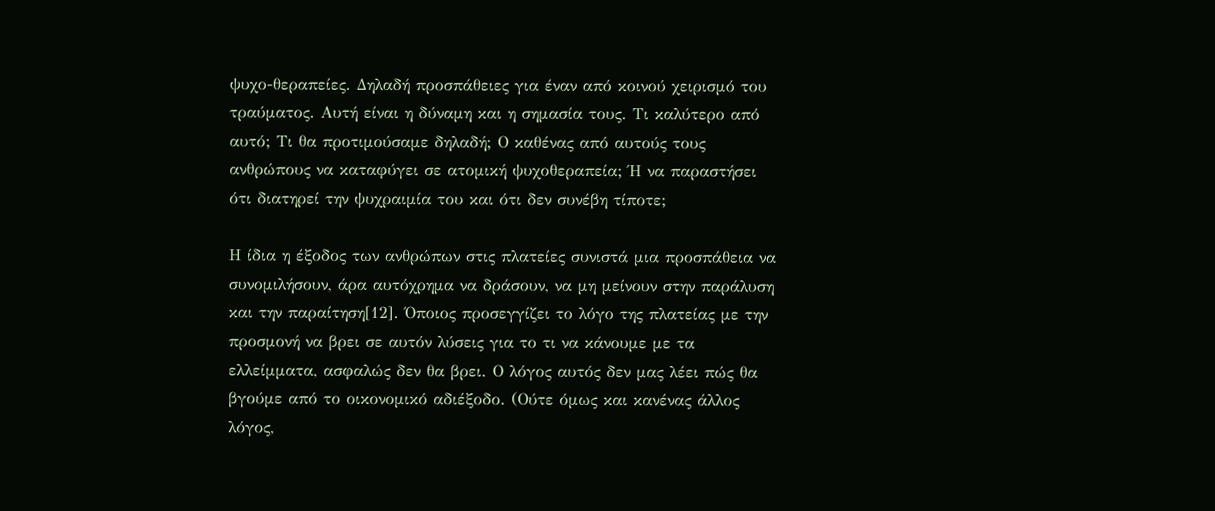ψυχο-θεραπείες. Δηλαδή προσπάθειες για έναν από κοινού χειρισμό του τραύματος. Αυτή είναι η δύναμη και η σημασία τους. Τι καλύτερο από αυτό; Τι θα προτιμούσαμε δηλαδή; Ο καθένας από αυτούς τους ανθρώπους να καταφύγει σε ατομική ψυχοθεραπεία; Ή να παραστήσει ότι διατηρεί την ψυχραιμία του και ότι δεν συνέβη τίποτε;

Η ίδια η έξοδος των ανθρώπων στις πλατείες συνιστά μια προσπάθεια να συνομιλήσουν, άρα αυτόχρημα να δράσουν, να μη μείνουν στην παράλυση και την παραίτηση[12]. Όποιος προσεγγίζει το λόγο της πλατείας με την προσμονή να βρει σε αυτόν λύσεις για το τι να κάνουμε με τα ελλείμματα, ασφαλώς δεν θα βρει. Ο λόγος αυτός δεν μας λέει πώς θα βγούμε από το οικονομικό αδιέξοδο. (Ούτε όμως και κανένας άλλος λόγος,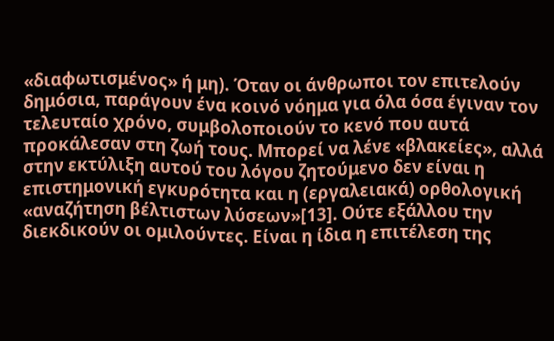«διαφωτισμένος» ή μη). Όταν οι άνθρωποι τον επιτελούν δημόσια, παράγουν ένα κοινό νόημα για όλα όσα έγιναν τον τελευταίο χρόνο, συμβολοποιούν το κενό που αυτά προκάλεσαν στη ζωή τους. Μπορεί να λένε «βλακείες», αλλά στην εκτύλιξη αυτού του λόγου ζητούμενο δεν είναι η επιστημονική εγκυρότητα και η (εργαλειακά) ορθολογική «αναζήτηση βέλτιστων λύσεων»[13]. Ούτε εξάλλου την διεκδικούν οι ομιλούντες. Είναι η ίδια η επιτέλεση της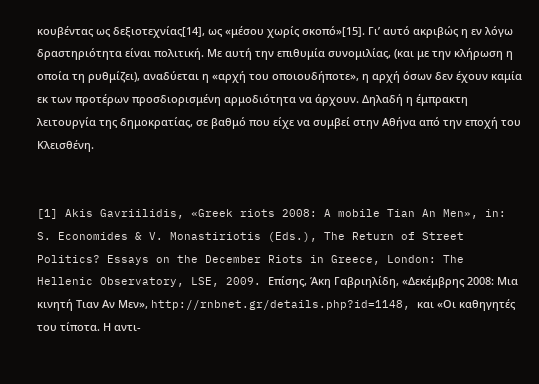κουβέντας ως δεξιοτεχνίας[14], ως «μέσου χωρίς σκοπό»[15]. Γι’ αυτό ακριβώς η εν λόγω δραστηριότητα είναι πολιτική. Με αυτή την επιθυμία συνομιλίας, (και με την κλήρωση η οποία τη ρυθμίζει), αναδύεται η «αρχή του οποιουδήποτε», η αρχή όσων δεν έχουν καμία εκ των προτέρων προσδιορισμένη αρμοδιότητα να άρχουν. Δηλαδή η έμπρακτη λειτουργία της δημοκρατίας, σε βαθμό που είχε να συμβεί στην Αθήνα από την εποχή του Κλεισθένη.


[1] Akis Gavriilidis, «Greek riots 2008: A mobile Tian An Men», in: S. Economides & V. Monastiriotis (Eds.), The Return of Street Politics? Essays on the December Riots in Greece, London: The Hellenic Observatory, LSE, 2009. Eπίσης, Άκη Γαβριηλίδη, «Δεκέμβρης 2008: Μια κινητή Tιαν Aν Mεν», http://rnbnet.gr/details.php?id=1148, και «Οι καθηγητές του τίποτα. Η αντι-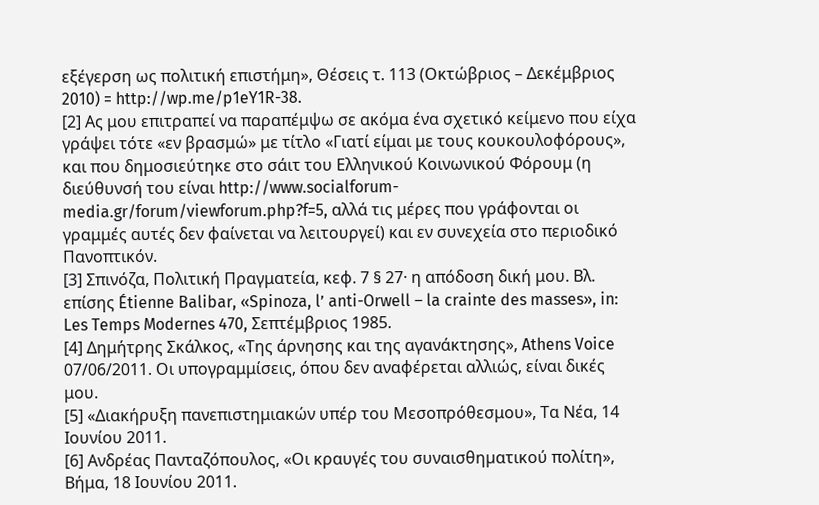εξέγερση ως πολιτική επιστήμη», Θέσεις τ. 113 (Οκτώβριος – Δεκέμβριος 2010) = http://wp.me/p1eY1R-38.
[2] Ας μου επιτραπεί να παραπέμψω σε ακόμα ένα σχετικό κείμενο που είχα γράψει τότε «εν βρασμώ» με τίτλο «Γιατί είμαι με τους κουκουλοφόρους», και που δημοσιεύτηκε στο σάιτ του Ελληνικού Κοινωνικού Φόρουμ (η διεύθυνσή του είναι http://www.socialforum-media.gr/forum/viewforum.php?f=5, αλλά τις μέρες που γράφονται οι γραμμές αυτές δεν φαίνεται να λειτουργεί) και εν συνεχεία στο περιοδικό Πανοπτικόν.
[3] Σπινόζα, Πολιτική Πραγματεία, κεφ. 7 § 27· η απόδοση δική μου. Βλ. επίσης Étienne Balibar, «Spinoza, l’ anti-Orwell – la crainte des masses», in: Les Temps Modernes 470, Σεπτέμβριος 1985.
[4] Δημήτρης Σκάλκος, «Της άρνησης και της αγανάκτησης», Athens Voice 07/06/2011. Οι υπογραμμίσεις, όπου δεν αναφέρεται αλλιώς, είναι δικές μου.
[5] «Διακήρυξη πανεπιστημιακών υπέρ του Μεσοπρόθεσμου», Τα Νέα, 14 Ιουνίου 2011.
[6] Ανδρέας Πανταζόπουλος, «Οι κραυγές του συναισθηµατικού πολίτη», Βήμα, 18 Ιουνίου 2011.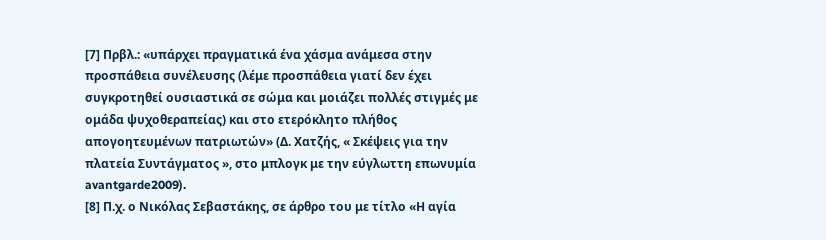[7] Πρβλ.: «υπάρχει πραγματικά ένα χάσμα ανάμεσα στην προσπάθεια συνέλευσης (λέμε προσπάθεια γιατί δεν έχει συγκροτηθεί ουσιαστικά σε σώμα και μοιάζει πολλές στιγμές με ομάδα ψυχοθεραπείας) και στο ετερόκλητο πλήθος απογοητευμένων πατριωτών» (Δ. Χατζής, « Σκέψεις για την πλατεία Συντάγματος », στο μπλογκ με την εύγλωττη επωνυμία avantgarde2009).
[8] Π.χ. ο Νικόλας Σεβαστάκης, σε άρθρο του με τίτλο «Η αγία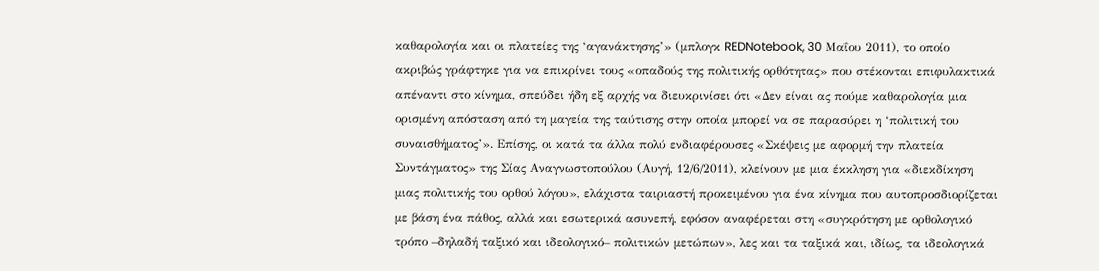καθαρολογία και οι πλατείες της ‘αγανάκτησης’» (μπλογκ REDNotebook, 30 Μαΐου 2011), το οποίο ακριβώς γράφτηκε για να επικρίνει τους «οπαδούς της πολιτικής ορθότητας» που στέκονται επιφυλακτικά απέναντι στο κίνημα, σπεύδει ήδη εξ αρχής να διευκρινίσει ότι «Δεν είναι ας πούμε καθαρολογία μια ορισμένη απόσταση από τη μαγεία της ταύτισης στην οποία μπορεί να σε παρασύρει η ‘πολιτική του συναισθήματος’». Επίσης, οι κατά τα άλλα πολύ ενδιαφέρουσες «Σκέψεις με αφορμή την πλατεία Συντάγματος» της Σίας Αναγνωστοπούλου (Αυγή, 12/6/2011), κλείνουν με μια έκκληση για «διεκδίκηση μιας πολιτικής του ορθού λόγου», ελάχιστα ταιριαστή προκειμένου για ένα κίνημα που αυτοπροσδιορίζεται με βάση ένα πάθος, αλλά και εσωτερικά ασυνεπή, εφόσον αναφέρεται στη «συγκρότηση με ορθολογικό τρόπο –δηλαδή ταξικό και ιδεολογικό– πολιτικών μετώπων», λες και τα ταξικά και, ιδίως, τα ιδεολογικά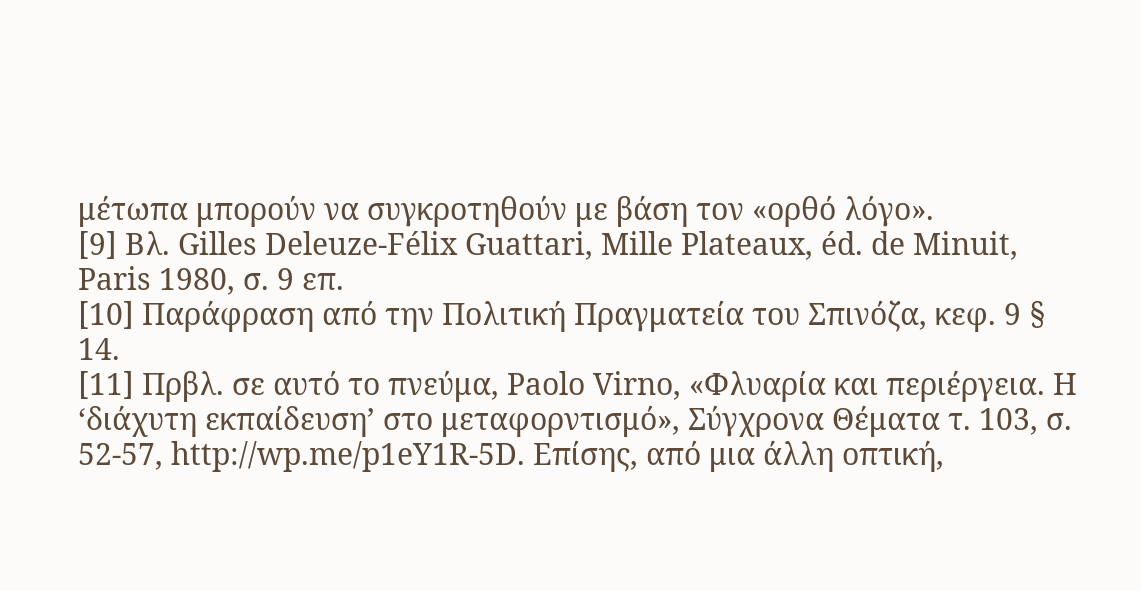μέτωπα μπορούν να συγκροτηθούν με βάση τον «ορθό λόγο».
[9] Βλ. Gilles Deleuze-Félix Guattari, Mille Plateaux, éd. de Minuit, Paris 1980, σ. 9 επ.
[10] Παράφραση από την Πολιτική Πραγματεία του Σπινόζα, κεφ. 9 § 14.
[11] Πρβλ. σε αυτό το πνεύμα, Paolo Virno, «Φλυαρία και περιέργεια. Η ‘διάχυτη εκπαίδευση’ στο μεταφορντισμό», Σύγχρονα Θέματα τ. 103, σ. 52-57, http://wp.me/p1eY1R-5D. Επίσης, από μια άλλη οπτική,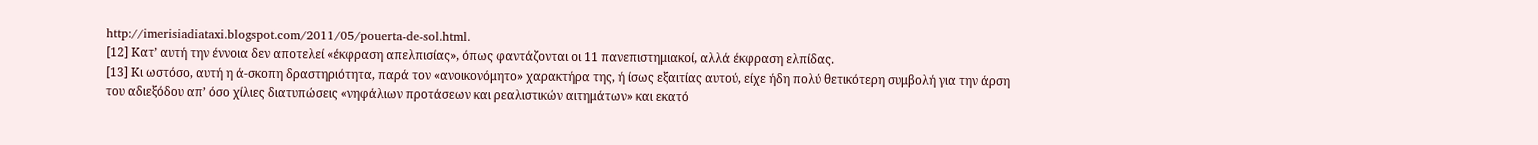http://imerisiadiataxi.blogspot.com/2011/05/pouerta-de-sol.html.
[12] Κατ’ αυτή την έννοια δεν αποτελεί «έκφραση απελπισίας», όπως φαντάζονται οι 11 πανεπιστημιακοί, αλλά έκφραση ελπίδας.
[13] Κι ωστόσο, αυτή η ά-σκοπη δραστηριότητα, παρά τον «ανοικονόμητο» χαρακτήρα της, ή ίσως εξαιτίας αυτού, είχε ήδη πολύ θετικότερη συμβολή για την άρση του αδιεξόδου απ’ όσο χίλιες διατυπώσεις «νηφάλιων προτάσεων και ρεαλιστικών αιτημάτων» και εκατό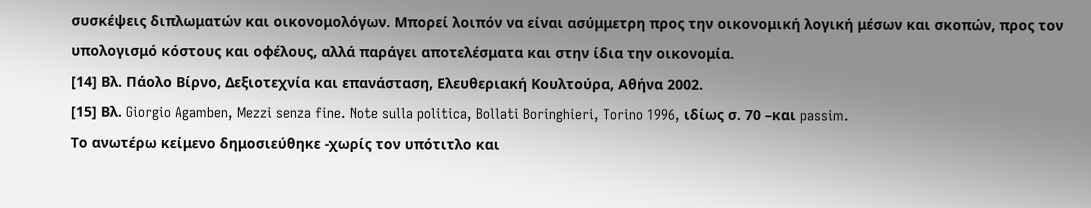συσκέψεις διπλωματών και οικονομολόγων. Μπορεί λοιπόν να είναι ασύμμετρη προς την οικονομική λογική μέσων και σκοπών, προς τον υπολογισμό κόστους και οφέλους, αλλά παράγει αποτελέσματα και στην ίδια την οικονομία.
[14] Βλ. Πάολο Βίρνο, Δεξιοτεχνία και επανάσταση, Ελευθεριακή Κουλτούρα, Αθήνα 2002.
[15] Βλ. Giorgio Agamben, Mezzi senza fine. Note sulla politica, Bollati Boringhieri, Torino 1996, ιδίως σ. 70 –και passim.
Το ανωτέρω κείμενο δημοσιεύθηκε -χωρίς τον υπότιτλο και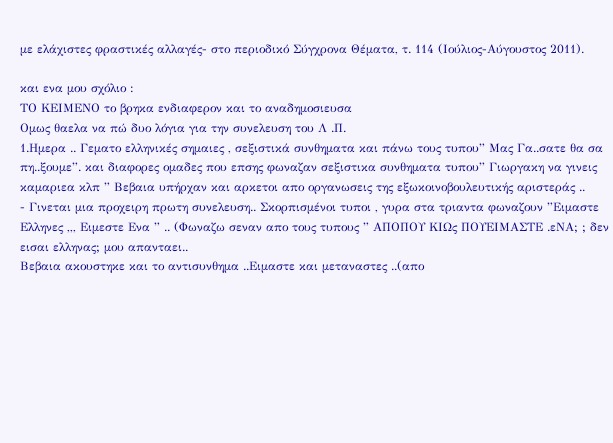με ελάχιστες φραστικές αλλαγές- στο περιοδικό Σύγχρονα Θέματα, τ. 114 (Ιούλιος-Αύγουστος 2011).

και ενα μου σχόλιο :
ΤΟ ΚΕΙΜΕΝΟ το βρηκα ενδιαφερον και το αναδημοσιευσα
Ομως θαελα να πώ δυο λόγια για την συνελευση του Λ .Π.
1.Ημερα .. Γεματο ελληνικές σημαιες , σεξιστικά συνθηματα και πάνω τους τυπου” Μας Γα..σατε θα σα πη..ξουμε”. και διαφορες ομαδες που επσης φωναζαν σεξιστικα συνθηματα τυπου” Γιωργακη να γινεις καμαριεα κλπ ” Βεβαια υπήρχαν και αρκετοι απο οργανωσεις της εξωκοινοβουλευτικής αριστεράς ..
- Γινεται μια προχειρη πρωτη συνελευση.. Σκορπισμένοι τυποι , γυρα στα τριαντα φωναζουν ”Ειμαστε Ελληνες ,,, Ειμεστε Ενα ” .. (Φωναζω σεναν απο τους τυπους ” ΑΠΟΠΟΥ ΚΙΩς ΠΟΥΕΙΜΑΣΤΕ .εΝΑ; ; δεν εισαι ελληνας; μου απανταει..
Βεβαια ακουστηκε και το αντισυνθημα ..Ειμαστε και μεταναστες ..(απο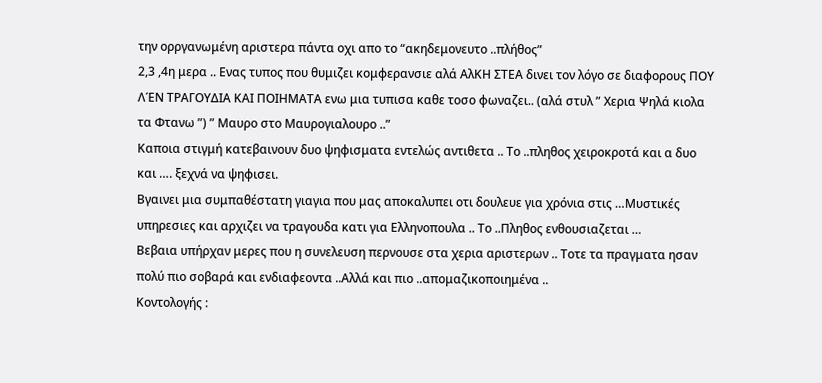την ορργανωμένη αριστερα πάντα οχι απο το “ακηδεμονευτο ..πλήθος”
2,3 ,4η μερα .. Ενας τυπος που θυμιζει κομφερανσιε αλά ΑλΚΗ ΣΤΕΑ δινει τον λόγο σε διαφορους ΠΟΥ ΛΈΝ ΤΡΑΓΟΥΔΙΑ ΚΑΙ ΠΟΙΗΜΑΤΑ ενω μια τυπισα καθε τοσο φωναζει.. (αλά στυλ ” Χερια Ψηλά κιολα τα Φτανω ”) ” Μαυρο στο Μαυρογιαλουρο ..”
Καποια στιγμή κατεβαινουν δυο ψηφισματα εντελώς αντιθετα .. Το ..πληθος χειροκροτά και α δυο και …. ξεχνά να ψηφισει.
Βγαινει μια συμπαθέστατη γιαγια που μας αποκαλυπει οτι δουλευε για χρόνια στις …Μυστικές υπηρεσιες και αρχιζει να τραγουδα κατι για Ελληνοπουλα .. Το ..Πληθος ενθουσιαζεται …
Βεβαια υπήρχαν μερες που η συνελευση περνουσε στα χερια αριστερων .. Τοτε τα πραγματα ησαν πολύ πιο σοβαρά και ενδιαφεοντα ..Αλλά και πιο ..απομαζικοποιημένα ..
Κοντολογής :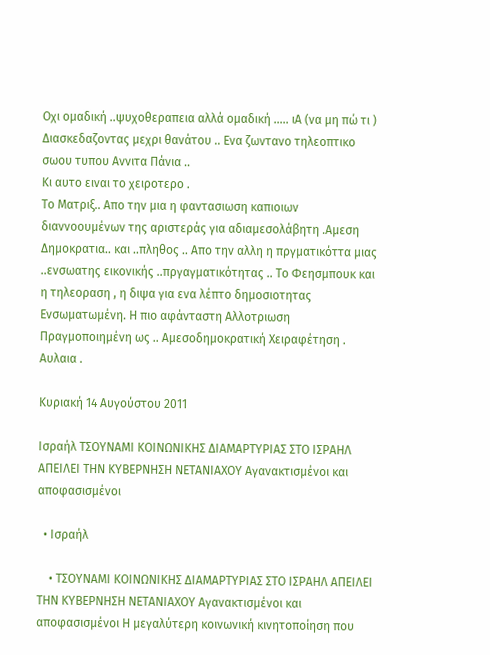Οχι ομαδική ..ψυχοθεραπεια αλλά ομαδική ….. ιΑ (να μη πώ τι )
Διασκεδαζοντας μεχρι θανάτου .. Ενα ζωντανο τηλεοπτικο σωου τυπου Αννιτα Πάνια ..
Κι αυτο ειναι το χειροτερο .
Το Ματριξ.. Απο την μια η φαντασιωση καπιοιων διαννοουμένων της αριστεράς για αδιαμεσολάβητη .Αμεση Δημοκρατια.. και ..πληθος .. Απο την αλλη η πργματικόττα μιας ..ενσωατης εικονικής ..πργαγματικότητας .. Το Φεησμπουκ και η τηλεοραση , η διψα για ενα λέπτο δημοσιοτητας Ενσωματωμένη. Η πιο αφάνταστη Αλλοτριωση Πραγμοποιημένη ως .. Αμεσοδημοκρατική Χειραφέτηση . Αυλαια .

Κυριακή 14 Αυγούστου 2011

Ισραήλ ΤΣΟΥΝΑΜΙ ΚΟΙΝΩΝΙΚΗΣ ΔΙΑΜΑΡΤΥΡΙΑΣ ΣΤΟ ΙΣΡΑΗΛ ΑΠΕΙΛΕΙ ΤΗΝ ΚΥΒΕΡΝΗΣΗ ΝΕΤΑΝΙΑΧΟΥ Αγανακτισμένοι και αποφασισμένοι

  • Ισραήλ

    • ΤΣΟΥΝΑΜΙ ΚΟΙΝΩΝΙΚΗΣ ΔΙΑΜΑΡΤΥΡΙΑΣ ΣΤΟ ΙΣΡΑΗΛ ΑΠΕΙΛΕΙ ΤΗΝ ΚΥΒΕΡΝΗΣΗ ΝΕΤΑΝΙΑΧΟΥ Αγανακτισμένοι και αποφασισμένοι Η μεγαλύτερη κοινωνική κινητοποίηση που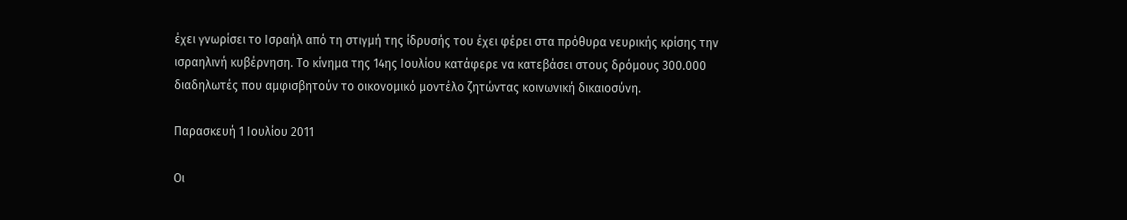έχει γνωρίσει το Ισραήλ από τη στιγμή της ίδρυσής του έχει φέρει στα πρόθυρα νευρικής κρίσης την ισραηλινή κυβέρνηση. Το κίνημα της 14ης Ιουλίου κατάφερε να κατεβάσει στους δρόμους 300.000 διαδηλωτές που αμφισβητούν το οικονομικό μοντέλο ζητώντας κοινωνική δικαιοσύνη.

Παρασκευή 1 Ιουλίου 2011

Οι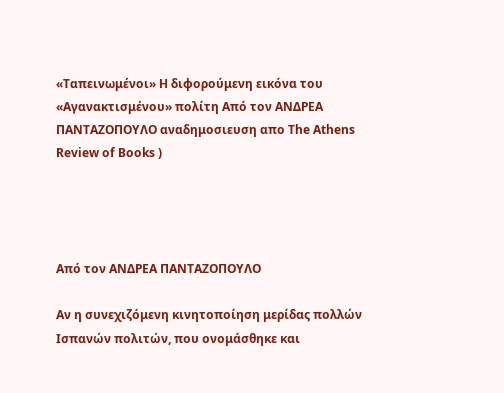«Ταπεινωμένοι» Η διφορούμενη εικόνα του «Αγανακτισμένου» πολίτη Από τον ΑΝΔΡΕΑ ΠΑΝΤΑΖΟΠΟΥΛΟ αναδημοσιευση απο The Athens Review of Books )




Από τον ΑΝΔΡΕΑ ΠΑΝΤΑΖΟΠΟΥΛΟ

Αν η συνεχιζόμενη κινητοποίηση μερίδας πολλών Ισπανών πολιτών, που ονομάσθηκε και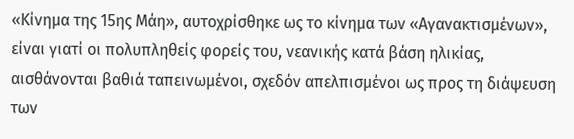«Κίνημα της 15ης Μάη», αυτοχρίσθηκε ως το κίνημα των «Αγανακτισμένων», είναι γιατί οι πολυπληθείς φορείς του, νεανικής κατά βάση ηλικίας, αισθάνονται βαθιά ταπεινωμένοι, σχεδόν απελπισμένοι ως προς τη διάψευση των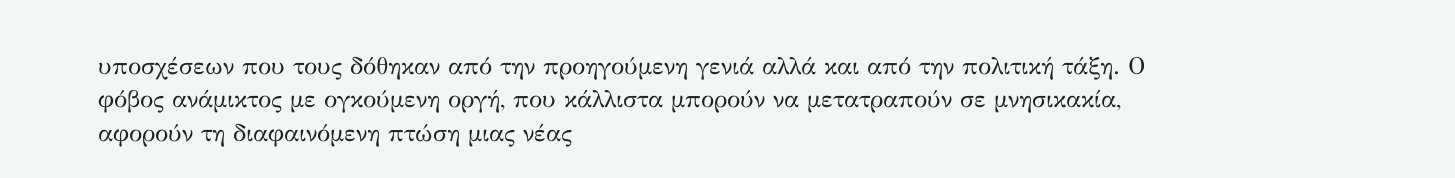υποσχέσεων που τους δόθηκαν από την προηγούμενη γενιά αλλά και από την πολιτική τάξη. Ο φόβος ανάμικτος με ογκούμενη οργή, που κάλλιστα μπορούν να μετατραπούν σε μνησικακία, αφορούν τη διαφαινόμενη πτώση μιας νέας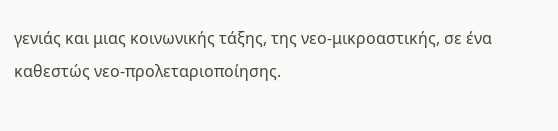γενιάς και μιας κοινωνικής τάξης, της νεο-μικροαστικής, σε ένα καθεστώς νεο-προλεταριοποίησης.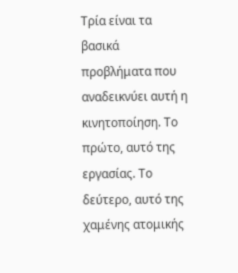Τρία είναι τα βασικά προβλήματα που αναδεικνύει αυτή η κινητοποίηση. Το πρώτο, αυτό της εργασίας. Το δεύτερο, αυτό της χαμένης ατομικής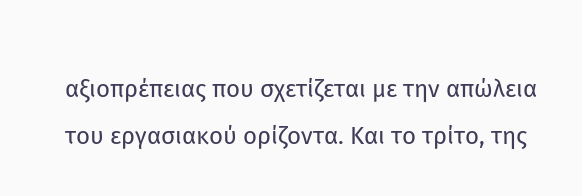αξιοπρέπειας που σχετίζεται με την απώλεια του εργασιακού ορίζοντα. Και το τρίτο, της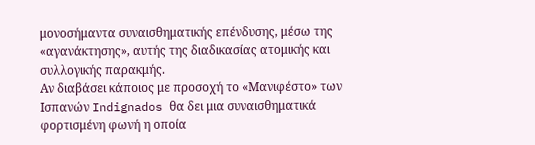μονοσήμαντα συναισθηματικής επένδυσης, μέσω της «αγανάκτησης», αυτής της διαδικασίας ατομικής και συλλογικής παρακμής.
Αν διαβάσει κάποιος με προσοχή το «Μανιφέστο» των Ισπανών Indignados θα δει μια συναισθηματικά φορτισμένη φωνή η οποία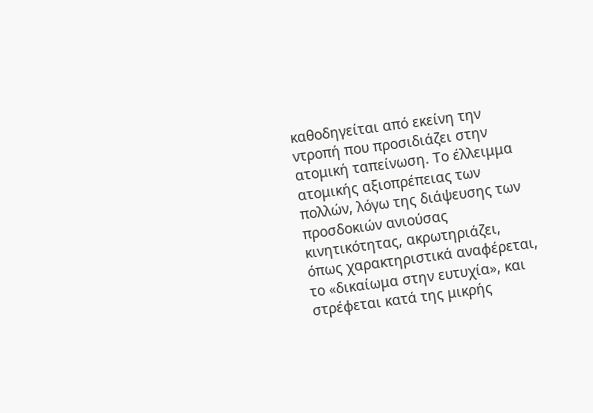καθοδηγείται από εκείνη την ντροπή που προσιδιάζει στην ατομική ταπείνωση. Το έλλειμμα ατομικής αξιοπρέπειας των πολλών, λόγω της διάψευσης των προσδοκιών ανιούσας κινητικότητας, ακρωτηριάζει, όπως χαρακτηριστικά αναφέρεται, το «δικαίωμα στην ευτυχία», και στρέφεται κατά της μικρής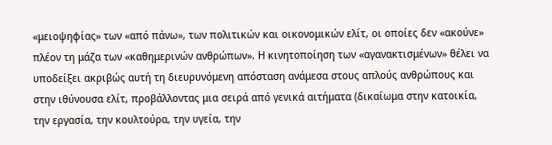«μειοψηφίας» των «από πάνω», των πολιτικών και οικονομικών ελίτ, οι οποίες δεν «ακούνε» πλέον τη μάζα των «καθημερινών ανθρώπων». Η κινητοποίηση των «αγανακτισμένων» θέλει να υποδείξει ακριβώς αυτή τη διευρυνόμενη απόσταση ανάμεσα στους απλούς ανθρώπους και στην ιθύνουσα ελίτ, προβάλλοντας μια σειρά από γενικά αιτήματα (δικαίωμα στην κατοικία, την εργασία, την κουλτούρα, την υγεία, την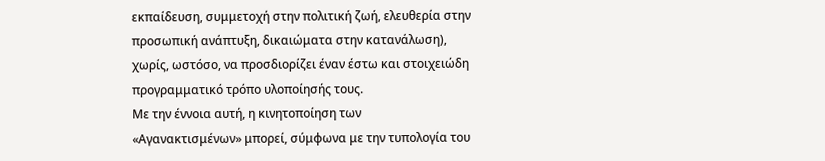εκπαίδευση, συμμετοχή στην πολιτική ζωή, ελευθερία στην προσωπική ανάπτυξη, δικαιώματα στην κατανάλωση), χωρίς, ωστόσο, να προσδιορίζει έναν έστω και στοιχειώδη προγραμματικό τρόπο υλοποίησής τους.
Με την έννοια αυτή, η κινητοποίηση των «Αγανακτισμένων» μπορεί, σύμφωνα με την τυπολογία του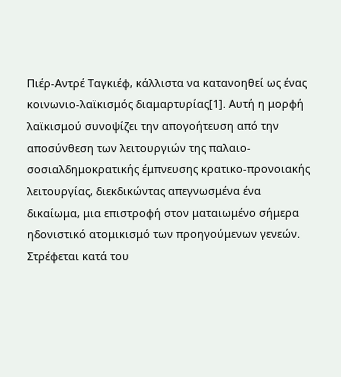Πιέρ-Αντρέ Ταγκιέφ, κάλλιστα να κατανοηθεί ως ένας κοινωνιο-λαϊκισμός διαμαρτυρίας[1]. Αυτή η μορφή λαϊκισμού συνοψίζει την απογοήτευση από την αποσύνθεση των λειτουργιών της παλαιο-σοσιαλδημοκρατικής έμπνευσης κρατικο-προνοιακής λειτουργίας, διεκδικώντας απεγνωσμένα ένα δικαίωμα, μια επιστροφή στον ματαιωμένο σήμερα ηδονιστικό ατομικισμό των προηγούμενων γενεών. Στρέφεται κατά του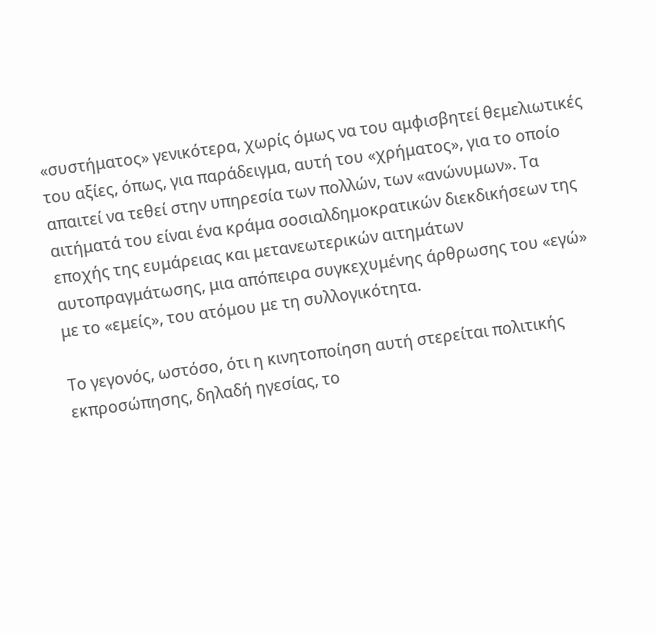«συστήματος» γενικότερα, χωρίς όμως να του αμφισβητεί θεμελιωτικές του αξίες, όπως, για παράδειγμα, αυτή του «χρήματος», για το οποίο απαιτεί να τεθεί στην υπηρεσία των πολλών, των «ανώνυμων». Τα αιτήματά του είναι ένα κράμα σοσιαλδημοκρατικών διεκδικήσεων της εποχής της ευμάρειας και μετανεωτερικών αιτημάτων αυτοπραγμάτωσης, μια απόπειρα συγκεχυμένης άρθρωσης του «εγώ» με το «εμείς», του ατόμου με τη συλλογικότητα.

Το γεγονός, ωστόσο, ότι η κινητοποίηση αυτή στερείται πολιτικής εκπροσώπησης, δηλαδή ηγεσίας, το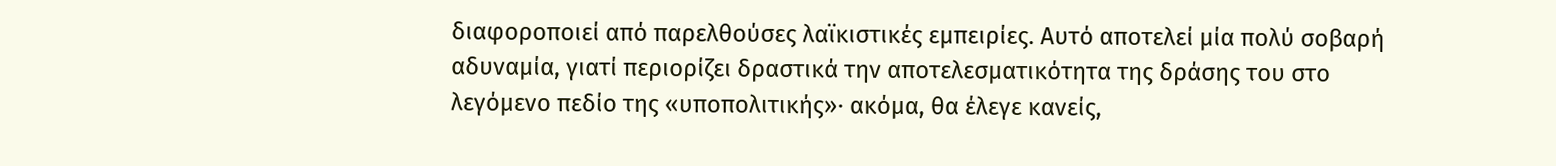διαφοροποιεί από παρελθούσες λαϊκιστικές εμπειρίες. Αυτό αποτελεί μία πολύ σοβαρή αδυναμία, γιατί περιορίζει δραστικά την αποτελεσματικότητα της δράσης του στο λεγόμενο πεδίο της «υποπολιτικής»· ακόμα, θα έλεγε κανείς,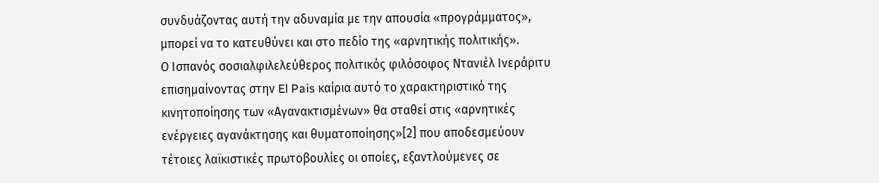συνδυάζοντας αυτή την αδυναμία με την απουσία «προγράμματος», μπορεί να το κατευθύνει και στο πεδίο της «αρνητικής πολιτικής».
Ο Ισπανός σοσιαλφιλελεύθερος πολιτικός φιλόσοφος Ντανιέλ Ινεράριτυ επισημαίνοντας στην El Pais καίρια αυτό το χαρακτηριστικό της κινητοποίησης των «Αγανακτισμένων» θα σταθεί στις «αρνητικές ενέργειες αγανάκτησης και θυματοποίησης»[2] που αποδεσμεύουν τέτοιες λαϊκιστικές πρωτοβουλίες οι οποίες, εξαντλούμενες σε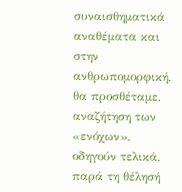συναισθηματικά αναθέματα και στην ανθρωπομορφική, θα προσθέταμε, αναζήτηση των «ενόχων», οδηγούν τελικά, παρά τη θέλησή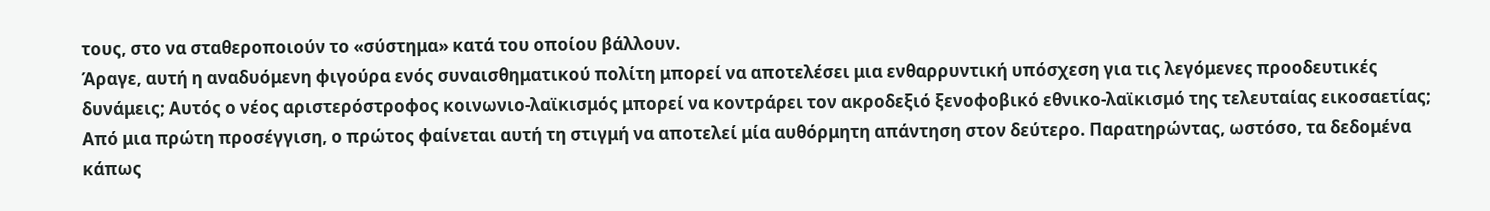τους, στο να σταθεροποιούν το «σύστημα» κατά του οποίου βάλλουν.
Άραγε, αυτή η αναδυόμενη φιγούρα ενός συναισθηματικού πολίτη μπορεί να αποτελέσει μια ενθαρρυντική υπόσχεση για τις λεγόμενες προοδευτικές δυνάμεις; Αυτός ο νέος αριστερόστροφος κοινωνιο-λαϊκισμός μπορεί να κοντράρει τον ακροδεξιό ξενοφοβικό εθνικο-λαϊκισμό της τελευταίας εικοσαετίας; Από μια πρώτη προσέγγιση, ο πρώτος φαίνεται αυτή τη στιγμή να αποτελεί μία αυθόρμητη απάντηση στον δεύτερο. Παρατηρώντας, ωστόσο, τα δεδομένα κάπως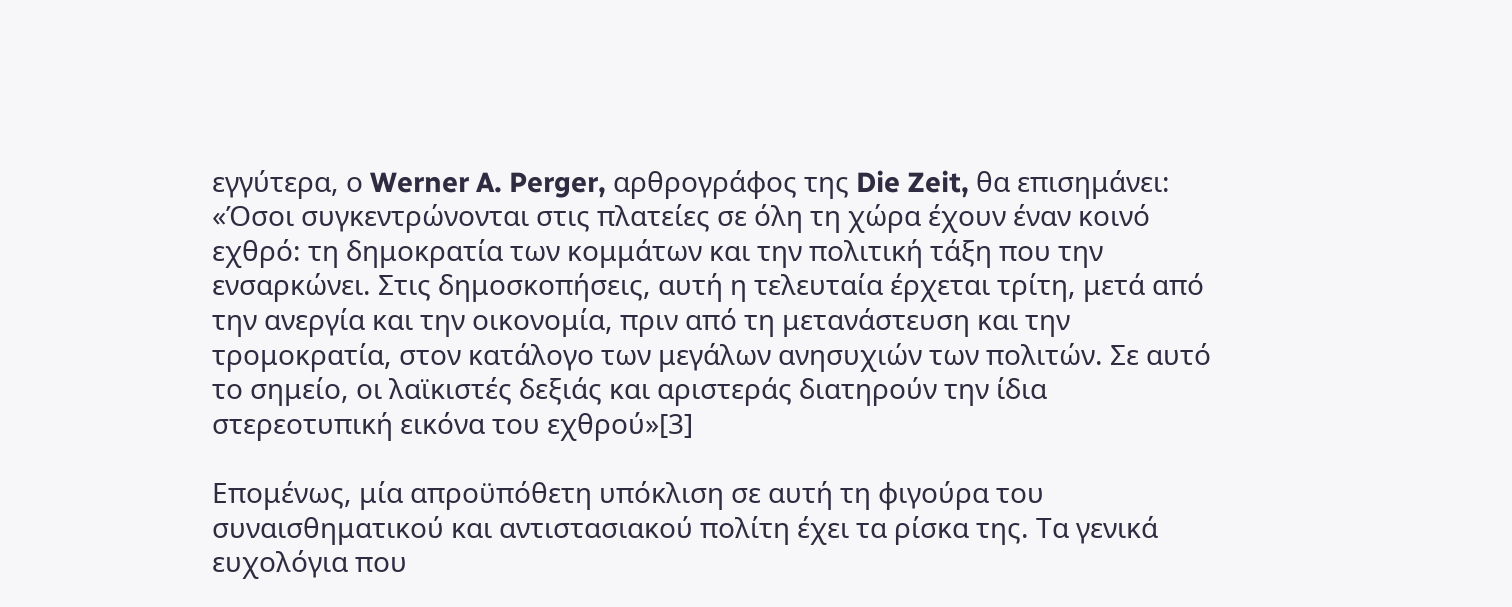εγγύτερα, ο Werner A. Perger, αρθρογράφος της Die Zeit, θα επισημάνει: «Όσοι συγκεντρώνονται στις πλατείες σε όλη τη χώρα έχουν έναν κοινό εχθρό: τη δημοκρατία των κομμάτων και την πολιτική τάξη που την ενσαρκώνει. Στις δημοσκοπήσεις, αυτή η τελευταία έρχεται τρίτη, μετά από την ανεργία και την οικονομία, πριν από τη μετανάστευση και την τρομοκρατία, στον κατάλογο των μεγάλων ανησυχιών των πολιτών. Σε αυτό το σημείο, οι λαϊκιστές δεξιάς και αριστεράς διατηρούν την ίδια στερεοτυπική εικόνα του εχθρού»[3]

Επομένως, μία απροϋπόθετη υπόκλιση σε αυτή τη φιγούρα του συναισθηματικού και αντιστασιακού πολίτη έχει τα ρίσκα της. Τα γενικά ευχολόγια που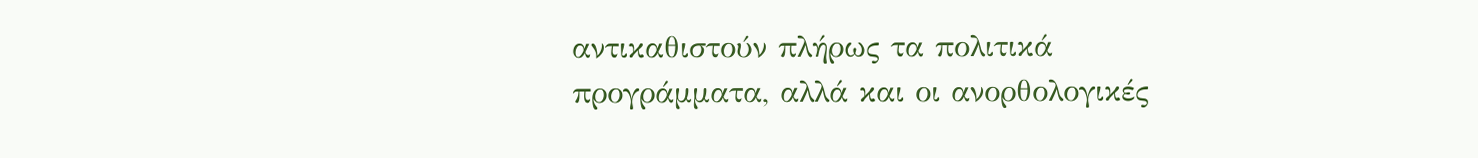αντικαθιστούν πλήρως τα πολιτικά προγράμματα, αλλά και οι ανορθολογικές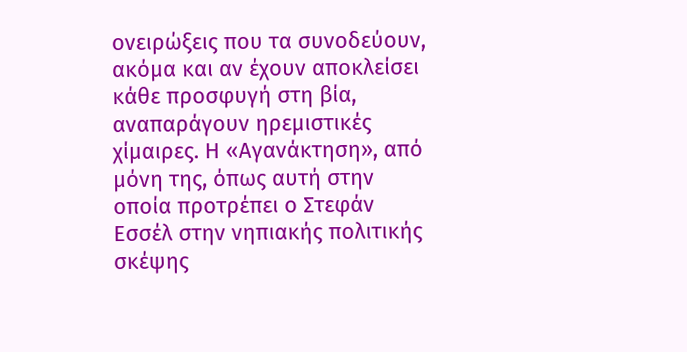ονειρώξεις που τα συνοδεύουν, ακόμα και αν έχουν αποκλείσει κάθε προσφυγή στη βία, αναπαράγουν ηρεμιστικές χίμαιρες. Η «Αγανάκτηση», από μόνη της, όπως αυτή στην οποία προτρέπει ο Στεφάν Εσσέλ στην νηπιακής πολιτικής σκέψης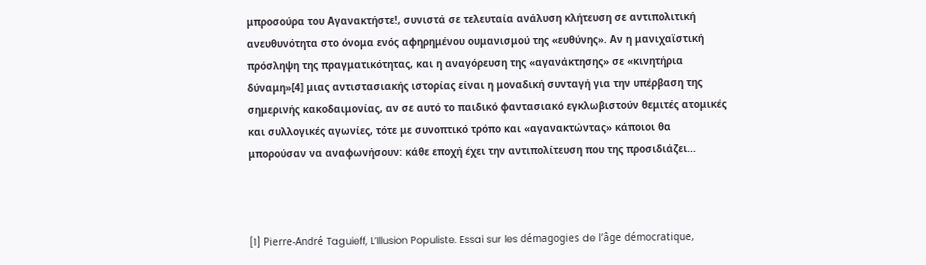μπροσούρα του Αγανακτήστε!, συνιστά σε τελευταία ανάλυση κλήτευση σε αντιπολιτική ανευθυνότητα στο όνομα ενός αφηρημένου ουμανισμού της «ευθύνης». Αν η μανιχαϊστική πρόσληψη της πραγματικότητας, και η αναγόρευση της «αγανάκτησης» σε «κινητήρια δύναμη»[4] μιας αντιστασιακής ιστορίας είναι η μοναδική συνταγή για την υπέρβαση της σημερινής κακοδαιμονίας, αν σε αυτό το παιδικό φαντασιακό εγκλωβιστούν θεμιτές ατομικές και συλλογικές αγωνίες, τότε με συνοπτικό τρόπο και «αγανακτώντας» κάποιοι θα μπορούσαν να αναφωνήσουν: κάθε εποχή έχει την αντιπολίτευση που της προσιδιάζει…



[1] Pierre-André Taguieff, L’Illusion Populiste. Essai sur les démagogies de l’âge démocratique,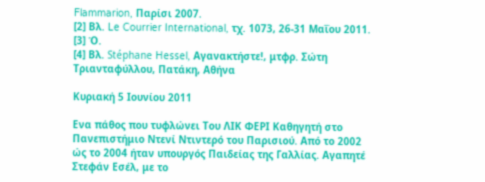Flammarion, Παρίσι 2007.
[2] Βλ. Le Courrier International, τχ. 1073, 26-31 Μαΐου 2011.
[3] Ό.
[4] Βλ. Stéphane Hessel, Αγανακτήστε!, μτφρ. Σώτη Τριανταφύλλου, Πατάκη, Αθήνα

Κυριακή 5 Ιουνίου 2011

Ενα πάθος που τυφλώνει Του ΛΙΚ ΦΕΡΙ Καθηγητή στο Πανεπιστήμιο Ντενί Ντιντερό του Παρισιού. Από το 2002 ώς το 2004 ήταν υπουργός Παιδείας της Γαλλίας. Αγαπητέ Στεφάν Εσέλ, με το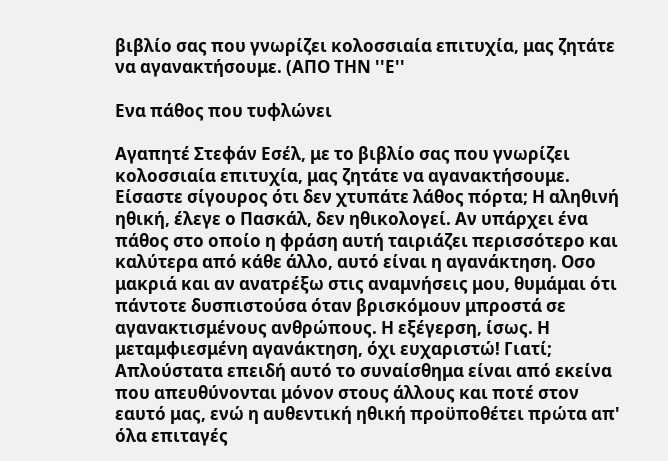βιβλίο σας που γνωρίζει κολοσσιαία επιτυχία, μας ζητάτε να αγανακτήσουμε. (ΑΠΟ ΤΗΝ ''Ε''

Ενα πάθος που τυφλώνει

Αγαπητέ Στεφάν Εσέλ, με το βιβλίο σας που γνωρίζει κολοσσιαία επιτυχία, μας ζητάτε να αγανακτήσουμε.
Είσαστε σίγουρος ότι δεν χτυπάτε λάθος πόρτα; Η αληθινή ηθική, έλεγε ο Πασκάλ, δεν ηθικολογεί. Αν υπάρχει ένα πάθος στο οποίο η φράση αυτή ταιριάζει περισσότερο και καλύτερα από κάθε άλλο, αυτό είναι η αγανάκτηση. Οσο μακριά και αν ανατρέξω στις αναμνήσεις μου, θυμάμαι ότι πάντοτε δυσπιστούσα όταν βρισκόμουν μπροστά σε αγανακτισμένους ανθρώπους. Η εξέγερση, ίσως. Η μεταμφιεσμένη αγανάκτηση, όχι ευχαριστώ! Γιατί; Απλούστατα επειδή αυτό το συναίσθημα είναι από εκείνα που απευθύνονται μόνον στους άλλους και ποτέ στον εαυτό μας, ενώ η αυθεντική ηθική προϋποθέτει πρώτα απ' όλα επιταγές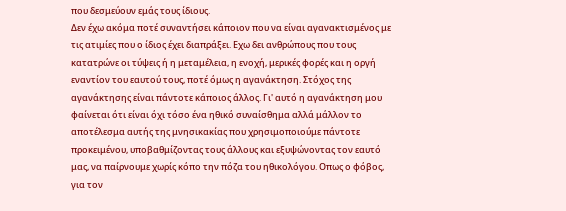που δεσμεύουν εμάς τους ίδιους.
Δεν έχω ακόμα ποτέ συναντήσει κάποιον που να είναι αγανακτισμένος με τις ατιμίες που ο ίδιος έχει διαπράξει. Εχω δει ανθρώπους που τους κατατρώνε οι τύψεις ή η μεταμέλεια, η ενοχή, μερικές φορές και η οργή εναντίον του εαυτού τους, ποτέ όμως η αγανάκτηση. Στόχος της αγανάκτησης είναι πάντοτε κάποιος άλλος. Γι' αυτό η αγανάκτηση μου φαίνεται ότι είναι όχι τόσο ένα ηθικό συναίσθημα αλλά μάλλον το αποτέλεσμα αυτής της μνησικακίας που χρησιμοποιούμε πάντοτε προκειμένου, υποβαθμίζοντας τους άλλους και εξυψώνοντας τον εαυτό μας, να παίρνουμε χωρίς κόπο την πόζα του ηθικολόγου. Οπως ο φόβος, για τον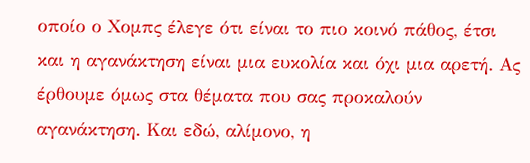οποίο ο Χομπς έλεγε ότι είναι το πιο κοινό πάθος, έτσι και η αγανάκτηση είναι μια ευκολία και όχι μια αρετή. Ας έρθουμε όμως στα θέματα που σας προκαλούν αγανάκτηση. Και εδώ, αλίμονο, η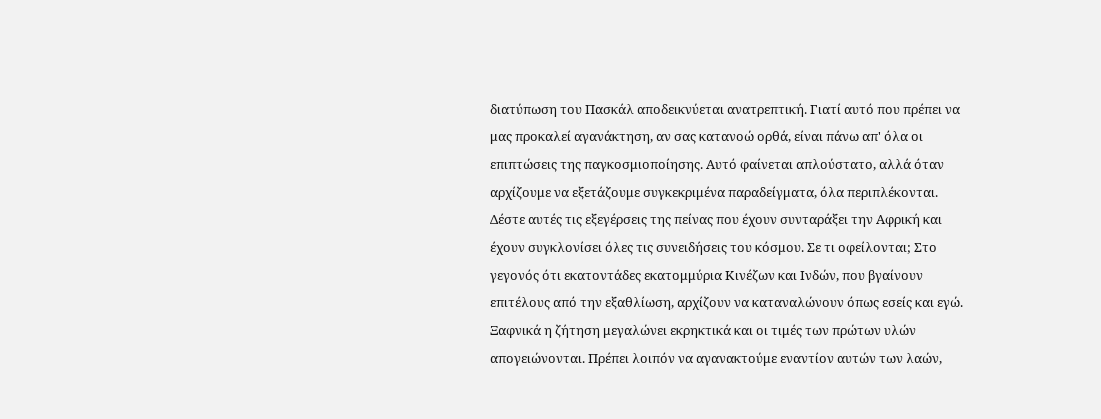διατύπωση του Πασκάλ αποδεικνύεται ανατρεπτική. Γιατί αυτό που πρέπει να μας προκαλεί αγανάκτηση, αν σας κατανοώ ορθά, είναι πάνω απ' όλα οι επιπτώσεις της παγκοσμιοποίησης. Αυτό φαίνεται απλούστατο, αλλά όταν αρχίζουμε να εξετάζουμε συγκεκριμένα παραδείγματα, όλα περιπλέκονται.
Δέστε αυτές τις εξεγέρσεις της πείνας που έχουν συνταράξει την Αφρική και έχουν συγκλονίσει όλες τις συνειδήσεις του κόσμου. Σε τι οφείλονται; Στο γεγονός ότι εκατοντάδες εκατομμύρια Κινέζων και Ινδών, που βγαίνουν επιτέλους από την εξαθλίωση, αρχίζουν να καταναλώνουν όπως εσείς και εγώ. Ξαφνικά η ζήτηση μεγαλώνει εκρηκτικά και οι τιμές των πρώτων υλών απογειώνονται. Πρέπει λοιπόν να αγανακτούμε εναντίον αυτών των λαών,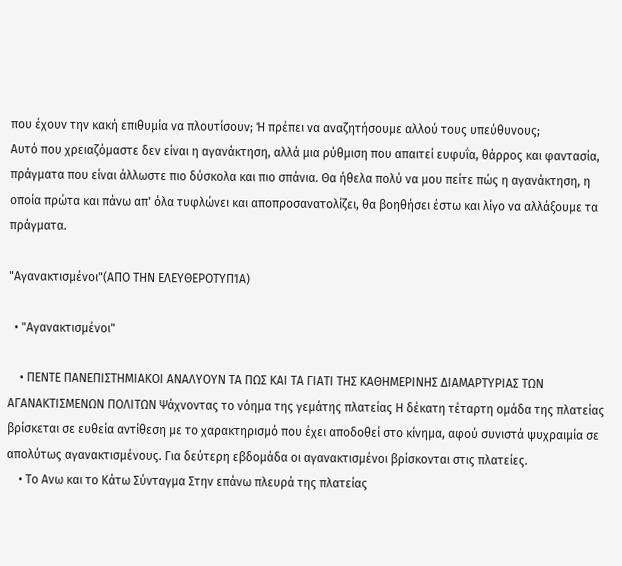που έχουν την κακή επιθυμία να πλουτίσουν; Ή πρέπει να αναζητήσουμε αλλού τους υπεύθυνους;
Αυτό που χρειαζόμαστε δεν είναι η αγανάκτηση, αλλά μια ρύθμιση που απαιτεί ευφυΐα, θάρρος και φαντασία, πράγματα που είναι άλλωστε πιο δύσκολα και πιο σπάνια. Θα ήθελα πολύ να μου πείτε πώς η αγανάκτηση, η οποία πρώτα και πάνω απ' όλα τυφλώνει και αποπροσανατολίζει, θα βοηθήσει έστω και λίγο να αλλάξουμε τα πράγματα.

"Αγανακτισμένοι"(ΑΠΟ ΤΗΝ ΕΛΕΥΘΕΡΟΤΥΠΊΑ)

  • "Αγανακτισμένοι"

    • ΠΕΝΤΕ ΠΑΝΕΠΙΣΤΗΜΙΑΚΟΙ ΑΝΑΛΥΟΥΝ ΤΑ ΠΩΣ ΚΑΙ ΤΑ ΓΙΑΤΙ ΤΗΣ ΚΑΘΗΜΕΡΙΝΗΣ ΔΙΑΜΑΡΤΥΡΙΑΣ ΤΩΝ ΑΓΑΝΑΚΤΙΣΜΕΝΩΝ ΠΟΛΙΤΩΝ Ψάχνοντας το νόημα της γεμάτης πλατείας Η δέκατη τέταρτη ομάδα της πλατείας βρίσκεται σε ευθεία αντίθεση με το χαρακτηρισμό που έχει αποδοθεί στο κίνημα, αφού συνιστά ψυχραιμία σε απολύτως αγανακτισμένους. Για δεύτερη εβδομάδα οι αγανακτισμένοι βρίσκονται στις πλατείες.
    • Το Ανω και το Κάτω Σύνταγμα Στην επάνω πλευρά της πλατείας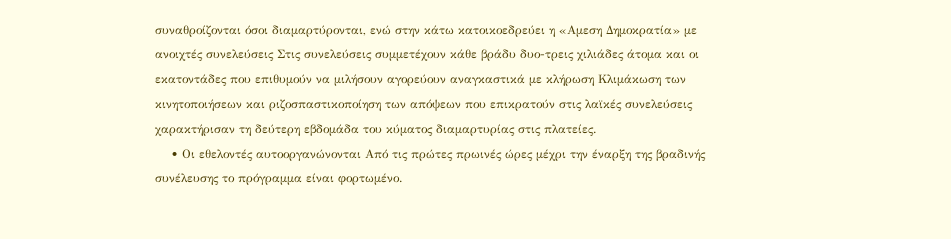συναθροίζονται όσοι διαμαρτύρονται, ενώ στην κάτω κατοικοεδρεύει η «Αμεση Δημοκρατία» με ανοιχτές συνελεύσεις Στις συνελεύσεις συμμετέχουν κάθε βράδυ δυο-τρεις χιλιάδες άτομα και οι εκατοντάδες που επιθυμούν να μιλήσουν αγορεύουν αναγκαστικά με κλήρωση Κλιμάκωση των κινητοποιήσεων και ριζοσπαστικοποίηση των απόψεων που επικρατούν στις λαϊκές συνελεύσεις χαρακτήρισαν τη δεύτερη εβδομάδα του κύματος διαμαρτυρίας στις πλατείες.
    • Οι εθελοντές αυτοοργανώνονται Από τις πρώτες πρωινές ώρες μέχρι την έναρξη της βραδινής συνέλευσης το πρόγραμμα είναι φορτωμένο.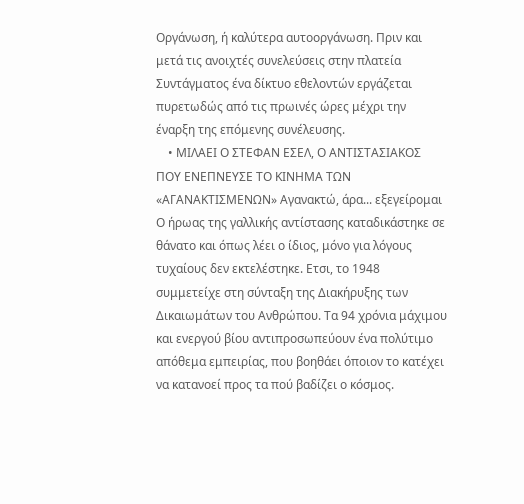Οργάνωση, ή καλύτερα αυτοοργάνωση. Πριν και μετά τις ανοιχτές συνελεύσεις στην πλατεία Συντάγματος ένα δίκτυο εθελοντών εργάζεται πυρετωδώς από τις πρωινές ώρες μέχρι την έναρξη της επόμενης συνέλευσης.
    • ΜΙΛΑΕΙ Ο ΣΤΕΦΑΝ ΕΣΕΛ, Ο ΑΝΤΙΣΤΑΣΙΑΚΟΣ ΠΟΥ ΕΝΕΠΝΕΥΣΕ ΤΟ ΚΙΝΗΜΑ ΤΩΝ «ΑΓΑΝΑΚΤΙΣΜΕΝΩΝ» Αγανακτώ, άρα... εξεγείρομαι Ο ήρωας της γαλλικής αντίστασης καταδικάστηκε σε θάνατο και όπως λέει ο ίδιος, μόνο για λόγους τυχαίους δεν εκτελέστηκε. Ετσι, το 1948 συμμετείχε στη σύνταξη της Διακήρυξης των Δικαιωμάτων του Ανθρώπου. Τα 94 χρόνια μάχιμου και ενεργού βίου αντιπροσωπεύουν ένα πολύτιμο απόθεμα εμπειρίας, που βοηθάει όποιον το κατέχει να κατανοεί προς τα πού βαδίζει ο κόσμος.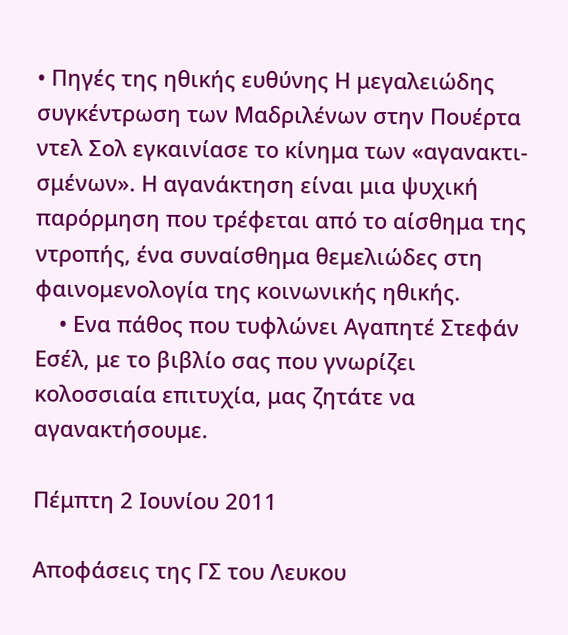• Πηγές της ηθικής ευθύνης Η μεγαλειώδης συγκέντρωση των Μαδριλένων στην Πουέρτα ντελ Σολ εγκαινίασε το κίνημα των «αγανακτι- σμένων». Η αγανάκτηση είναι μια ψυχική παρόρμηση που τρέφεται από το αίσθημα της ντροπής, ένα συναίσθημα θεμελιώδες στη φαινομενολογία της κοινωνικής ηθικής.
    • Ενα πάθος που τυφλώνει Αγαπητέ Στεφάν Εσέλ, με το βιβλίο σας που γνωρίζει κολοσσιαία επιτυχία, μας ζητάτε να αγανακτήσουμε.

Πέμπτη 2 Ιουνίου 2011

Αποφάσεις της ΓΣ του Λευκου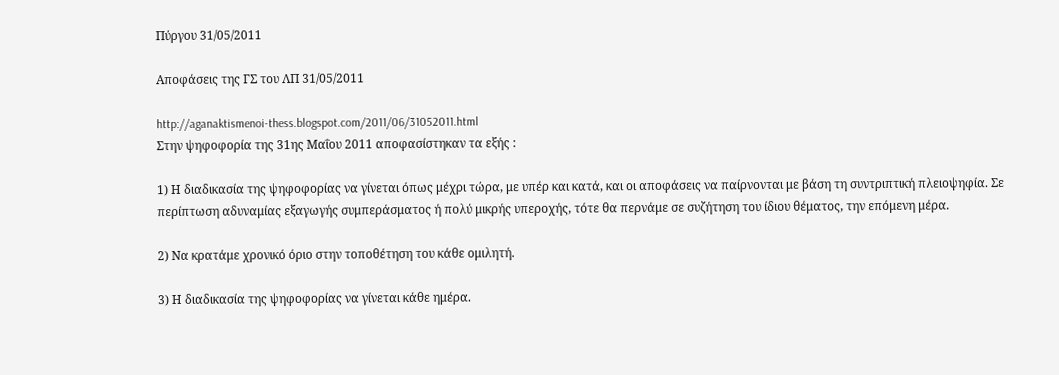Πύργου 31/05/2011

Αποφάσεις της ΓΣ του ΛΠ 31/05/2011

http://aganaktismenoi-thess.blogspot.com/2011/06/31052011.html
Στην ψηφοφορία της 31ης Μαΐου 2011 αποφασίστηκαν τα εξής :

1) Η διαδικασία της ψηφοφορίας να γίνεται όπως μέχρι τώρα, με υπέρ και κατά, και οι αποφάσεις να παίρνονται με βάση τη συντριπτική πλειοψηφία. Σε περίπτωση αδυναμίας εξαγωγής συμπεράσματος ή πολύ μικρής υπεροχής, τότε θα περνάμε σε συζήτηση του ίδιου θέματος, την επόμενη μέρα.

2) Να κρατάμε χρονικό όριο στην τοποθέτηση του κάθε ομιλητή.

3) Η διαδικασία της ψηφοφορίας να γίνεται κάθε ημέρα.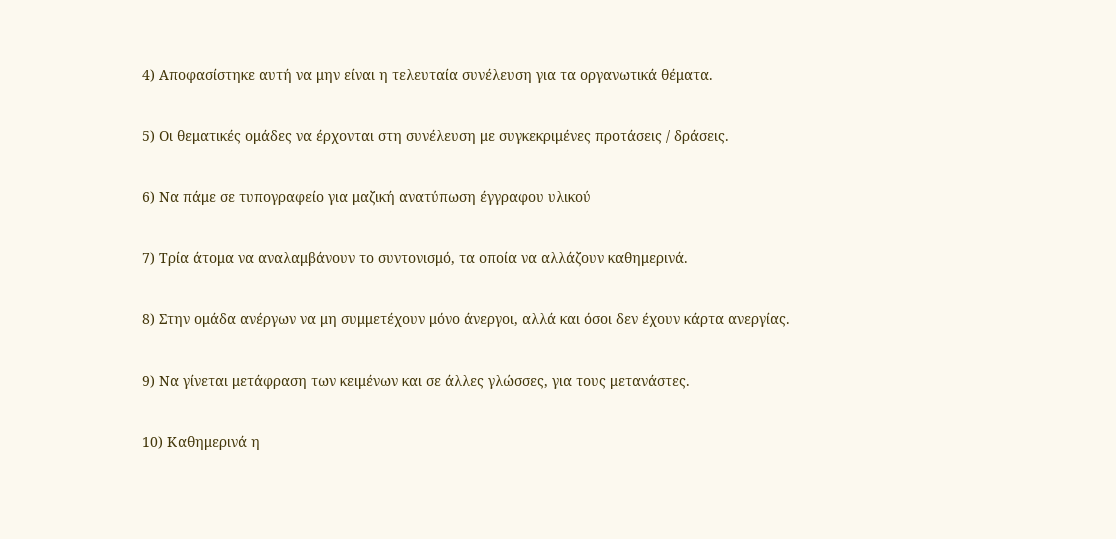4) Αποφασίστηκε αυτή να μην είναι η τελευταία συνέλευση για τα οργανωτικά θέματα.

5) Οι θεματικές ομάδες να έρχονται στη συνέλευση με συγκεκριμένες προτάσεις / δράσεις.

6) Να πάμε σε τυπογραφείο για μαζική ανατύπωση έγγραφου υλικού

7) Τρία άτομα να αναλαμβάνουν το συντονισμό, τα οποία να αλλάζουν καθημερινά.

8) Στην ομάδα ανέργων να μη συμμετέχουν μόνο άνεργοι, αλλά και όσοι δεν έχουν κάρτα ανεργίας.

9) Να γίνεται μετάφραση των κειμένων και σε άλλες γλώσσες, για τους μετανάστες.

10) Καθημερινά η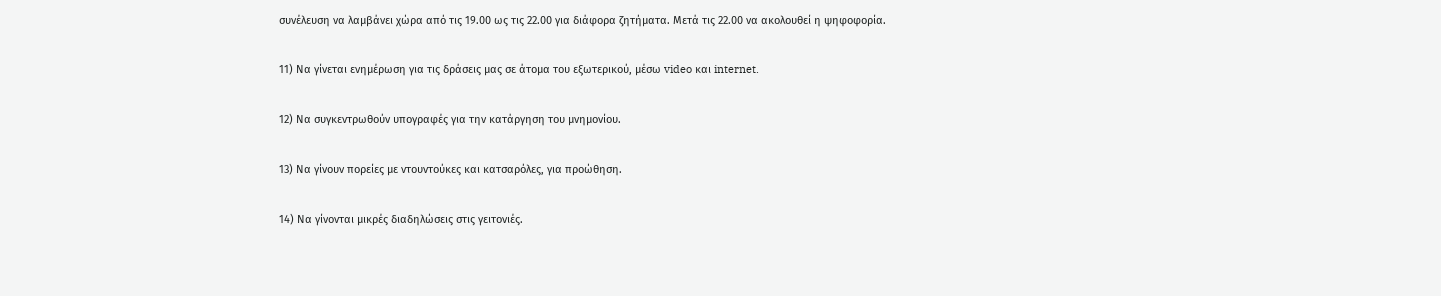συνέλευση να λαμβάνει χώρα από τις 19.00 ως τις 22.00 για διάφορα ζητήματα. Μετά τις 22.00 να ακολουθεί η ψηφοφορία.

11) Να γίνεται ενημέρωση για τις δράσεις μας σε άτομα του εξωτερικού, μέσω video και internet.

12) Να συγκεντρωθούν υπογραφές για την κατάργηση του μνημονίου.

13) Να γίνουν πορείες με ντουντούκες και κατσαρόλες, για προώθηση.

14) Να γίνονται μικρές διαδηλώσεις στις γειτονιές.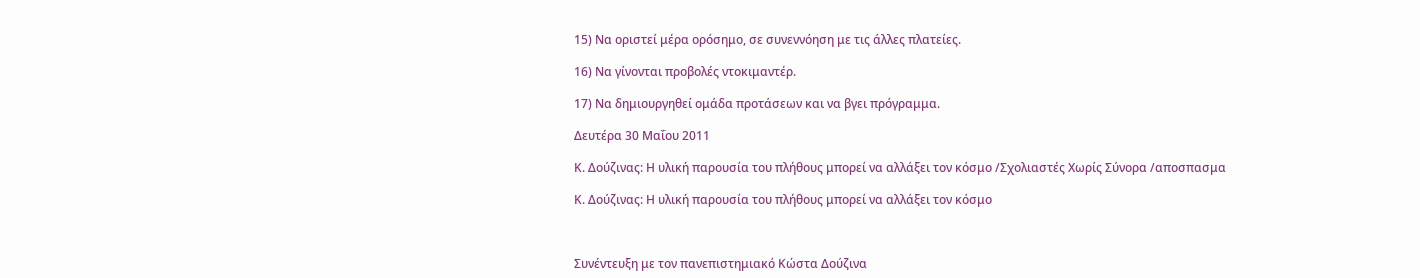15) Να οριστεί μέρα ορόσημο, σε συνεννόηση με τις άλλες πλατείες.

16) Να γίνονται προβολές ντοκιμαντέρ.

17) Να δημιουργηθεί ομάδα προτάσεων και να βγει πρόγραμμα.

Δευτέρα 30 Μαΐου 2011

Κ. Δούζινας: Η υλική παρουσία του πλήθους μπορεί να αλλάξει τον κόσμο /Σχολιαστές Χωρίς Σύνορα /αποσπασμα

Κ. Δούζινας: Η υλική παρουσία του πλήθους μπορεί να αλλάξει τον κόσμο



Συνέντευξη με τον πανεπιστημιακό Κώστα Δούζινα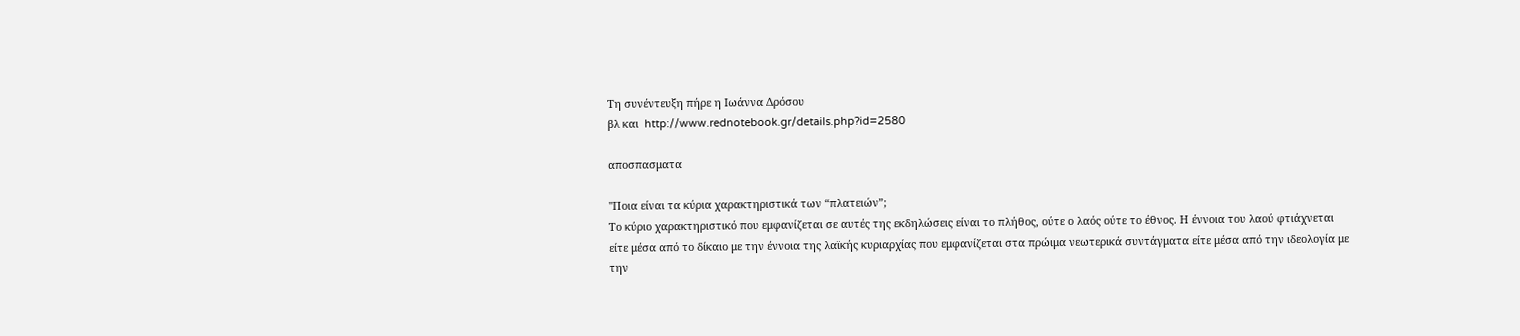Τη συνέντευξη πήρε η Ιωάννα Δρόσου
βλ και  http://www.rednotebook.gr/details.php?id=2580

αποσπασματα

''Ποια είναι τα κύρια χαρακτηριστικά των “πλατειών”;
Το κύριο χαρακτηριστικό που εμφανίζεται σε αυτές της εκδηλώσεις είναι το πλήθος, ούτε ο λαός ούτε το έθνος. Η έννοια του λαού φτιάχνεται είτε μέσα από το δίκαιο με την έννοια της λαϊκής κυριαρχίας που εμφανίζεται στα πρώιμα νεωτερικά συντάγματα είτε μέσα από την ιδεολογία με την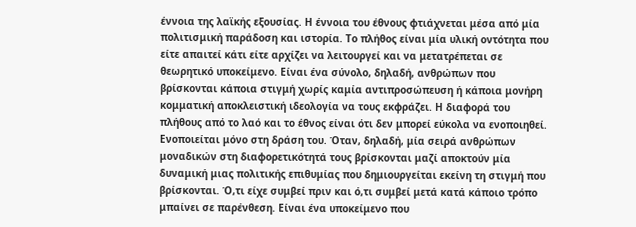έννοια της λαϊκής εξουσίας. Η έννοια του έθνους φτιάχνεται μέσα από μία πολιτισμική παράδοση και ιστορία. Το πλήθος είναι μία υλική οντότητα που είτε απαιτεί κάτι είτε αρχίζει να λειτουργεί και να μετατρέπεται σε θεωρητικό υποκείμενο. Είναι ένα σύνολο, δηλαδή, ανθρώπων που βρίσκονται κάποια στιγμή χωρίς καμία αντιπροσώπευση ή κάποια μονήρη κομματική αποκλειστική ιδεολογία να τους εκφράζει. Η διαφορά του πλήθους από το λαό και το έθνος είναι ότι δεν μπορεί εύκολα να ενοποιηθεί. Ενοποιείται μόνο στη δράση του. Όταν, δηλαδή, μία σειρά ανθρώπων μοναδικών στη διαφορετικότητά τους βρίσκονται μαζί αποκτούν μία δυναμική μιας πολιτικής επιθυμίας που δημιουργείται εκείνη τη στιγμή που βρίσκονται. Ό,τι είχε συμβεί πριν και ό,τι συμβεί μετά κατά κάποιο τρόπο μπαίνει σε παρένθεση. Είναι ένα υποκείμενο που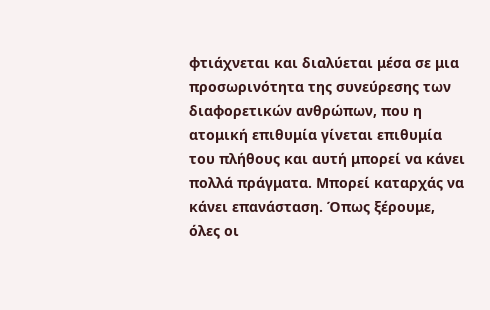φτιάχνεται και διαλύεται μέσα σε μια προσωρινότητα της συνεύρεσης των διαφορετικών ανθρώπων, που η ατομική επιθυμία γίνεται επιθυμία του πλήθους και αυτή μπορεί να κάνει πολλά πράγματα. Μπορεί καταρχάς να κάνει επανάσταση. Όπως ξέρουμε, όλες οι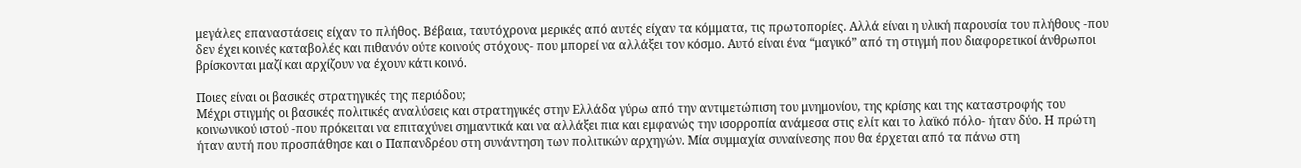μεγάλες επαναστάσεις είχαν το πλήθος. Βέβαια, ταυτόχρονα μερικές από αυτές είχαν τα κόμματα, τις πρωτοπορίες. Αλλά είναι η υλική παρουσία του πλήθους -που δεν έχει κοινές καταβολές και πιθανόν ούτε κοινούς στόχους- που μπορεί να αλλάξει τον κόσμο. Αυτό είναι ένα “μαγικό” από τη στιγμή που διαφορετικοί άνθρωποι βρίσκονται μαζί και αρχίζουν να έχουν κάτι κοινό.

Ποιες είναι οι βασικές στρατηγικές της περιόδου;
Μέχρι στιγμής οι βασικές πολιτικές αναλύσεις και στρατηγικές στην Ελλάδα γύρω από την αντιμετώπιση του μνημονίου, της κρίσης και της καταστροφής του κοινωνικού ιστού -που πρόκειται να επιταχύνει σημαντικά και να αλλάξει πια και εμφανώς την ισορροπία ανάμεσα στις ελίτ και το λαϊκό πόλο- ήταν δύο. Η πρώτη ήταν αυτή που προσπάθησε και ο Παπανδρέου στη συνάντηση των πολιτικών αρχηγών. Μία συμμαχία συναίνεσης που θα έρχεται από τα πάνω στη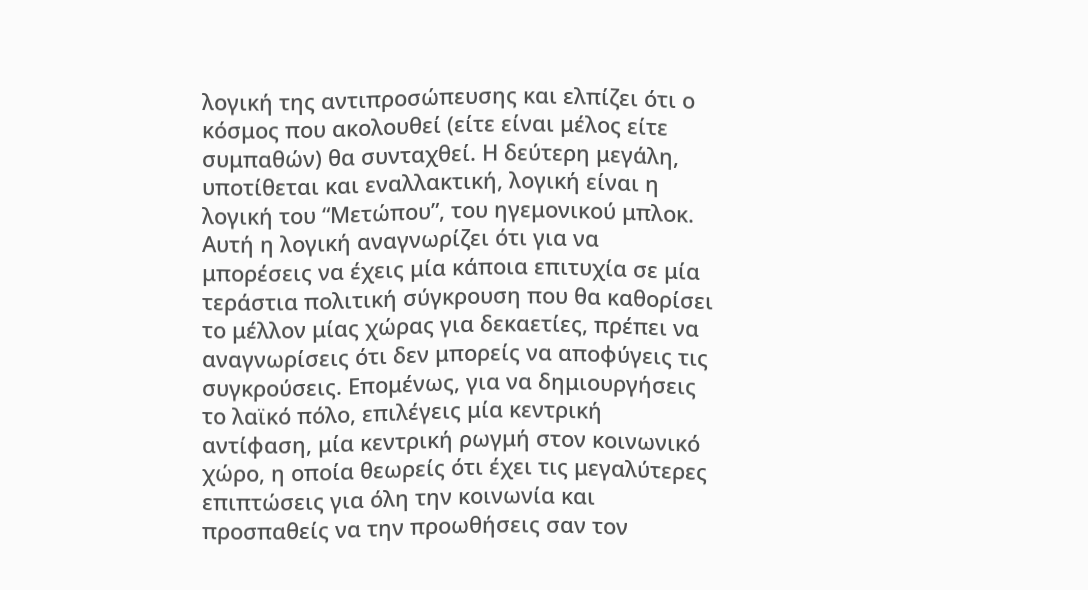λογική της αντιπροσώπευσης και ελπίζει ότι ο κόσμος που ακολουθεί (είτε είναι μέλος είτε συμπαθών) θα συνταχθεί. Η δεύτερη μεγάλη, υποτίθεται και εναλλακτική, λογική είναι η λογική του “Μετώπου”, του ηγεμονικού μπλοκ. Αυτή η λογική αναγνωρίζει ότι για να μπορέσεις να έχεις μία κάποια επιτυχία σε μία τεράστια πολιτική σύγκρουση που θα καθορίσει το μέλλον μίας χώρας για δεκαετίες, πρέπει να αναγνωρίσεις ότι δεν μπορείς να αποφύγεις τις συγκρούσεις. Επομένως, για να δημιουργήσεις το λαϊκό πόλο, επιλέγεις μία κεντρική αντίφαση, μία κεντρική ρωγμή στον κοινωνικό χώρο, η οποία θεωρείς ότι έχει τις μεγαλύτερες επιπτώσεις για όλη την κοινωνία και προσπαθείς να την προωθήσεις σαν τον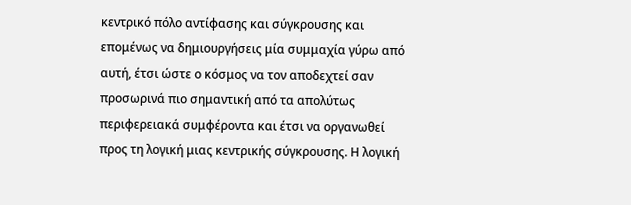κεντρικό πόλο αντίφασης και σύγκρουσης και επομένως να δημιουργήσεις μία συμμαχία γύρω από αυτή, έτσι ώστε ο κόσμος να τον αποδεχτεί σαν προσωρινά πιο σημαντική από τα απολύτως περιφερειακά συμφέροντα και έτσι να οργανωθεί προς τη λογική μιας κεντρικής σύγκρουσης. Η λογική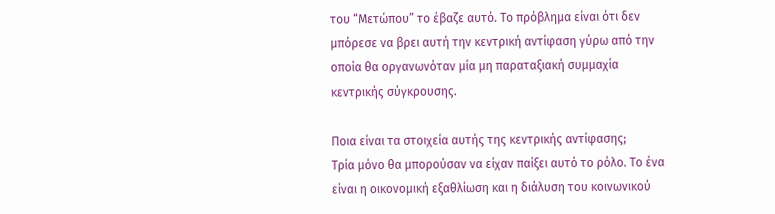του “Μετώπου” το έβαζε αυτό. Το πρόβλημα είναι ότι δεν μπόρεσε να βρει αυτή την κεντρική αντίφαση γύρω από την οποία θα οργανωνόταν μία μη παραταξιακή συμμαχία κεντρικής σύγκρουσης.

Ποια είναι τα στοιχεία αυτής της κεντρικής αντίφασης;
Τρία μόνο θα μπορούσαν να είχαν παίξει αυτό το ρόλο. Το ένα είναι η οικονομική εξαθλίωση και η διάλυση του κοινωνικού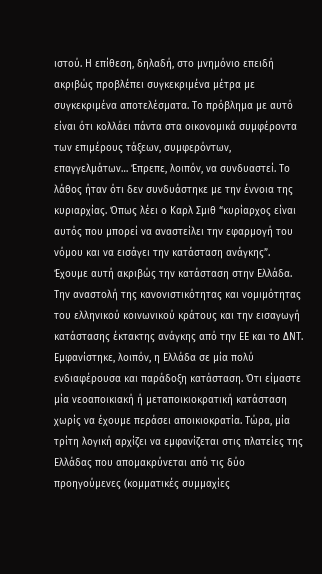ιστού. Η επίθεση, δηλαδή, στο μνημόνιο επειδή ακριβώς προβλέπει συγκεκριμένα μέτρα με συγκεκριμένα αποτελέσματα. Το πρόβλημα με αυτό είναι ότι κολλάει πάντα στα οικονομικά συμφέροντα των επιμέρους τάξεων, συμφερόντων, επαγγελμάτων… Έπρεπε, λοιπόν, να συνδυαστεί. Το λάθος ήταν ότι δεν συνδυάστηκε με την έννοια της κυριαρχίας. Όπως λέει ο Καρλ Σμιθ “κυρίαρχος είναι αυτός που μπορεί να αναστείλει την εφαρμογή του νόμου και να εισάγει την κατάσταση ανάγκης”. Έχουμε αυτή ακριβώς την κατάσταση στην Ελλάδα. Την αναστολή της κανονιστικότητας και νομιμότητας του ελληνικού κοινωνικού κράτους και την εισαγωγή κατάστασης έκτακτης ανάγκης από την ΕΕ και το ΔΝΤ. Εμφανίστηκε, λοιπόν, η Ελλάδα σε μία πολύ ενδιαφέρουσα και παράδοξη κατάσταση. Ότι είμαστε μία νεοαποικιακή ή μεταποικιοκρατική κατάσταση χωρίς να έχουμε περάσει αποικιοκρατία. Τώρα, μία τρίτη λογική αρχίζει να εμφανίζεται στις πλατείες της Ελλάδας που απομακρύνεται από τις δύο προηγούμενες (κομματικές συμμαχίες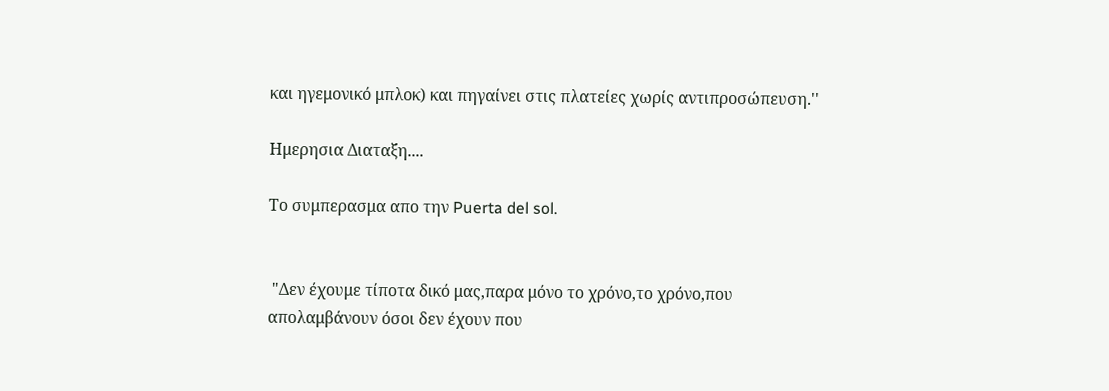και ηγεμονικό μπλοκ) και πηγαίνει στις πλατείες χωρίς αντιπροσώπευση.''

Ημερησια Διαταξη....

Το συμπερασμα απο την Puerta del sol.


 "Δεν έχουμε τίποτα δικό μας,παρα μόνο το χρόνο,το χρόνο,που
απολαμβάνουν όσοι δεν έχουν που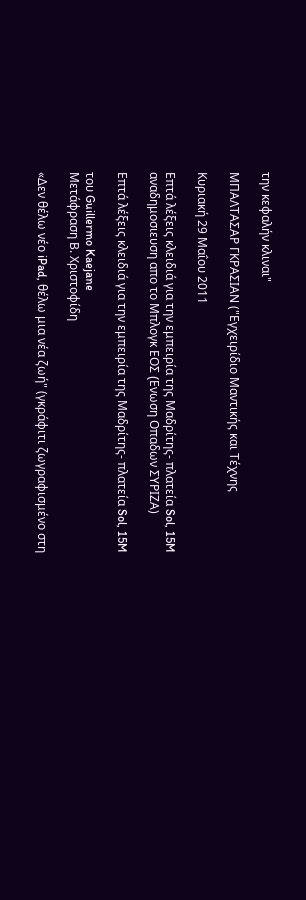την κεφαλήν κλιναι"

ΜΠΑΛΤΑΣΑΡ ΓΚΡΑΣΙΑΝ ("Εγχειρίδιο Μαντικής και Τέχνης

Κυριακή 29 Μαΐου 2011

Επτά λέξεις κλειδιά για την εμπειρία της Μαδρίτης- πλατεία Sol, 15M αναδημοσιευση απο το Μπλογκ ΕΟΣ (Eνωση Οπαδων ΣΥΡΙΖΑ)

Επτά λέξεις κλειδιά για την εμπειρία της Μαδρίτης- πλατεία Sol, 15M

του Guillermo Kaejane
Μετάφραση Β. Χριστοφίδη

«Δεν θέλω νέο iPad, θέλω μια νέα ζωή" (γκράφιτι ζωγραφισμένο στη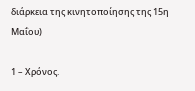διάρκεια της κινητοποίησης της 15η Μαΐου)

1 – Χρόνος.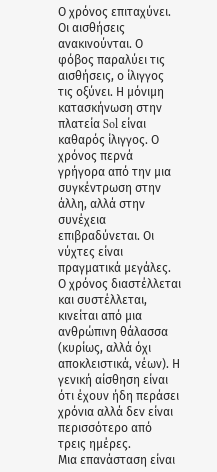Ο χρόνος επιταχύνει. Οι αισθήσεις ανακινούνται. Ο φόβος παραλύει τις αισθήσεις, ο ίλιγγος τις οξύνει. Η μόνιμη κατασκήνωση στην πλατεία Sol είναι καθαρός ίλιγγος. Ο χρόνος περνά γρήγορα από την μια συγκέντρωση στην άλλη, αλλά στην συνέχεια επιβραδύνεται. Οι νύχτες είναι πραγματικά μεγάλες. Ο χρόνος διαστέλλεται και συστέλλεται, κινείται από μια ανθρώπινη θάλασσα (κυρίως, αλλά όχι αποκλειστικά, νέων). Η γενική αίσθηση είναι ότι έχουν ήδη περάσει χρόνια αλλά δεν είναι περισσότερο από τρεις ημέρες.
Μια επανάσταση είναι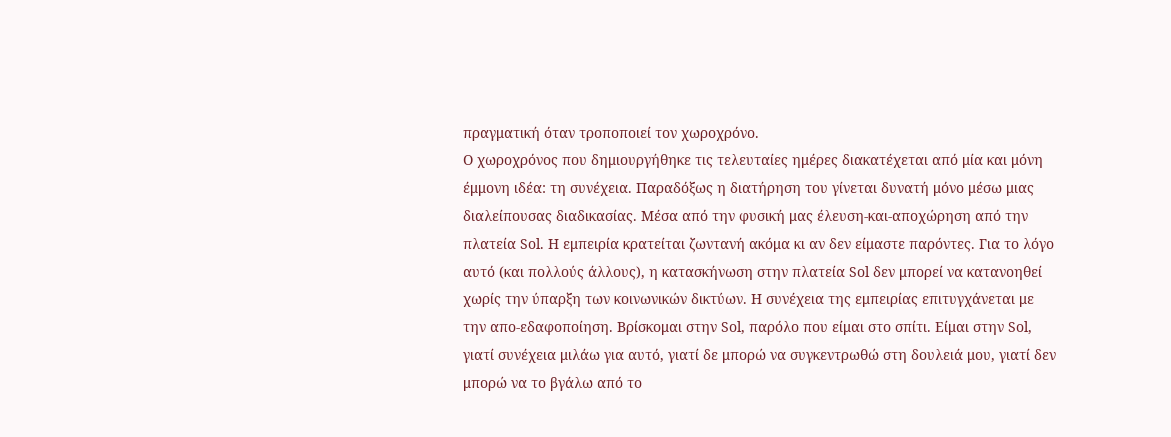πραγματική όταν τροποποιεί τον χωροχρόνο.
Ο χωροχρόνος που δημιουργήθηκε τις τελευταίες ημέρες διακατέχεται από μία και μόνη έμμονη ιδέα: τη συνέχεια. Παραδόξως η διατήρηση του γίνεται δυνατή μόνο μέσω μιας διαλείπουσας διαδικασίας. Μέσα από την φυσική μας έλευση-και-αποχώρηση από την πλατεία Sol. Η εμπειρία κρατείται ζωντανή ακόμα κι αν δεν είμαστε παρόντες. Για το λόγο αυτό (και πολλούς άλλους), η κατασκήνωση στην πλατεία Sol δεν μπορεί να κατανοηθεί χωρίς την ύπαρξη των κοινωνικών δικτύων. Η συνέχεια της εμπειρίας επιτυγχάνεται με την απο-εδαφοποίηση. Βρίσκομαι στην Sol, παρόλο που είμαι στο σπίτι. Είμαι στην Sol, γιατί συνέχεια μιλάω για αυτό, γιατί δε μπορώ να συγκεντρωθώ στη δουλειά μου, γιατί δεν μπορώ να το βγάλω από το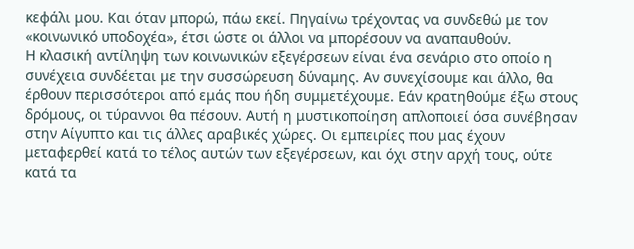κεφάλι μου. Και όταν μπορώ, πάω εκεί. Πηγαίνω τρέχοντας να συνδεθώ με τον «κοινωνικό υποδοχέα», έτσι ώστε οι άλλοι να μπορέσουν να αναπαυθούν.
Η κλασική αντίληψη των κοινωνικών εξεγέρσεων είναι ένα σενάριο στο οποίο η συνέχεια συνδέεται με την συσσώρευση δύναμης. Αν συνεχίσουμε και άλλο, θα έρθουν περισσότεροι από εμάς που ήδη συμμετέχουμε. Εάν κρατηθούμε έξω στους δρόμους, οι τύραννοι θα πέσουν. Αυτή η μυστικοποίηση απλοποιεί όσα συνέβησαν στην Αίγυπτο και τις άλλες αραβικές χώρες. Οι εμπειρίες που μας έχουν μεταφερθεί κατά το τέλος αυτών των εξεγέρσεων, και όχι στην αρχή τους, ούτε κατά τα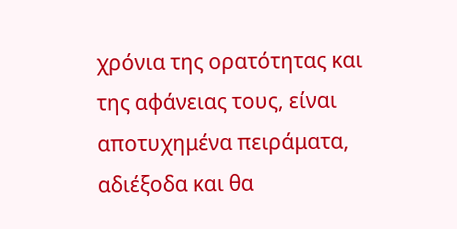χρόνια της ορατότητας και της αφάνειας τους, είναι αποτυχημένα πειράματα, αδιέξοδα και θα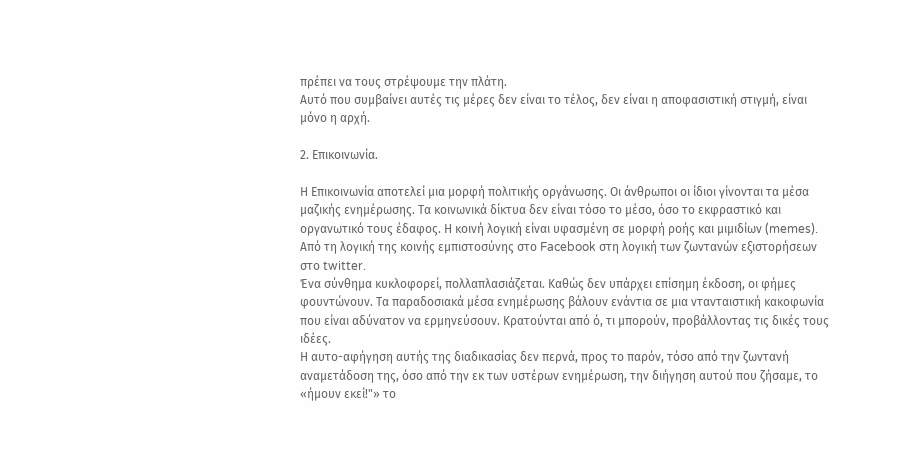πρέπει να τους στρέψουμε την πλάτη.
Αυτό που συμβαίνει αυτές τις μέρες δεν είναι το τέλος, δεν είναι η αποφασιστική στιγμή, είναι μόνο η αρχή.

2. Επικοινωνία.

Η Επικοινωνία αποτελεί μια μορφή πολιτικής οργάνωσης. Οι άνθρωποι οι ίδιοι γίνονται τα μέσα μαζικής ενημέρωσης. Τα κοινωνικά δίκτυα δεν είναι τόσο το μέσο, όσο το εκφραστικό και οργανωτικό τους έδαφος. Η κοινή λογική είναι υφασμένη σε μορφή ροής και μιμιδίων (memes). Από τη λογική της κοινής εμπιστοσύνης στο Facebook στη λογική των ζωντανών εξιστορήσεων στο twitter.
Ένα σύνθημα κυκλοφορεί, πολλαπλασιάζεται. Καθώς δεν υπάρχει επίσημη έκδοση, οι φήμες φουντώνουν. Τα παραδοσιακά μέσα ενημέρωσης βάλουν ενάντια σε μια ντανταιστική κακοφωνία που είναι αδύνατον να ερμηνεύσουν. Κρατούνται από ό, τι μπορούν, προβάλλοντας τις δικές τους ιδέες.
Η αυτο-αφήγηση αυτής της διαδικασίας δεν περνά, προς το παρόν, τόσο από την ζωντανή αναμετάδοση της, όσο από την εκ των υστέρων ενημέρωση, την διήγηση αυτού που ζήσαμε, το «ήμουν εκεί!"» το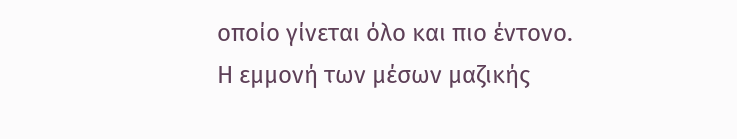οποίο γίνεται όλο και πιο έντονο.
Η εμμονή των μέσων μαζικής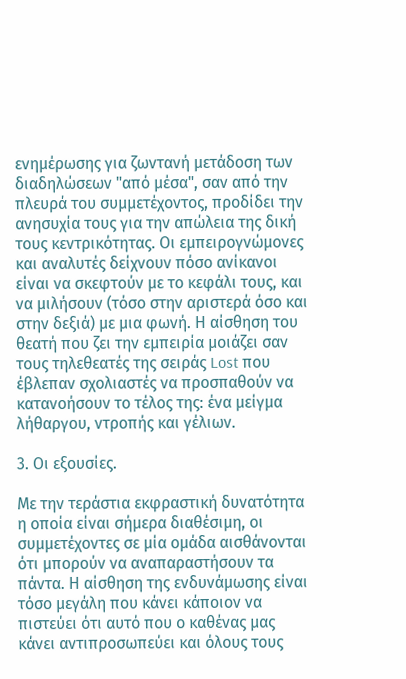ενημέρωσης για ζωντανή μετάδοση των διαδηλώσεων "από μέσα", σαν από την πλευρά του συμμετέχοντος, προδίδει την ανησυχία τους για την απώλεια της δική τους κεντρικότητας. Οι εμπειρογνώμονες και αναλυτές δείχνουν πόσο ανίκανοι είναι να σκεφτούν με το κεφάλι τους, και να μιλήσουν (τόσο στην αριστερά όσο και στην δεξιά) με μια φωνή. Η αίσθηση του θεατή που ζει την εμπειρία μοιάζει σαν τους τηλεθεατές της σειράς Lost που έβλεπαν σχολιαστές να προσπαθούν να κατανοήσουν το τέλος της: ένα μείγμα λήθαργου, ντροπής και γέλιων.

3. Οι εξουσίες.

Με την τεράστια εκφραστική δυνατότητα η οποία είναι σήμερα διαθέσιμη, οι συμμετέχοντες σε μία ομάδα αισθάνονται ότι μπορούν να αναπαραστήσουν τα πάντα. Η αίσθηση της ενδυνάμωσης είναι τόσο μεγάλη που κάνει κάποιον να πιστεύει ότι αυτό που ο καθένας μας κάνει αντιπροσωπεύει και όλους τους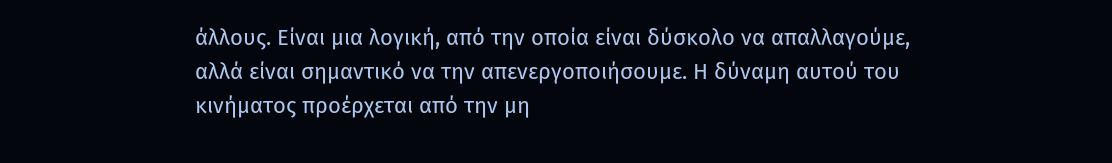άλλους. Είναι μια λογική, από την οποία είναι δύσκολο να απαλλαγούμε, αλλά είναι σημαντικό να την απενεργοποιήσουμε. Η δύναμη αυτού του κινήματος προέρχεται από την μη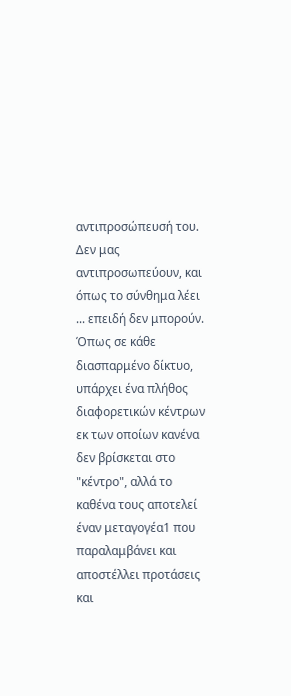αντιπροσώπευσή του. Δεν μας αντιπροσωπεύουν, και όπως το σύνθημα λέει ... επειδή δεν μπορούν.
Όπως σε κάθε διασπαρμένο δίκτυο, υπάρχει ένα πλήθος διαφορετικών κέντρων εκ των οποίων κανένα δεν βρίσκεται στο "κέντρο", αλλά το καθένα τους αποτελεί έναν μεταγογέα1 που παραλαμβάνει και αποστέλλει προτάσεις και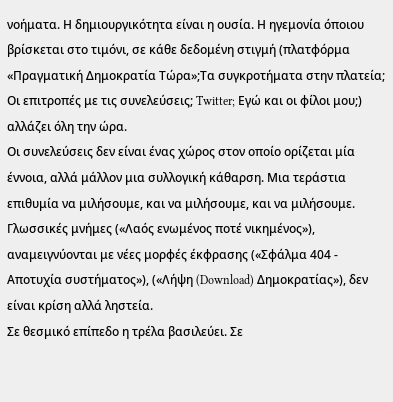νοήματα. Η δημιουργικότητα είναι η ουσία. Η ηγεμονία όποιου βρίσκεται στο τιμόνι, σε κάθε δεδομένη στιγμή (πλατφόρμα «Πραγματική Δημοκρατία Τώρα»;Τα συγκροτήματα στην πλατεία; Οι επιτροπές με τις συνελεύσεις; Twitter; Εγώ και οι φίλοι μου;) αλλάζει όλη την ώρα.
Οι συνελεύσεις δεν είναι ένας χώρος στον οποίο ορίζεται μία έννοια, αλλά μάλλον μια συλλογική κάθαρση. Μια τεράστια επιθυμία να μιλήσουμε, και να μιλήσουμε, και να μιλήσουμε. Γλωσσικές μνήμες («Λαός ενωμένος ποτέ νικημένος»), αναμειγνύονται με νέες μορφές έκφρασης («Σφάλμα 404 - Αποτυχία συστήματος»), («Λήψη (Download) Δημοκρατίας»), δεν είναι κρίση αλλά ληστεία.
Σε θεσμικό επίπεδο η τρέλα βασιλεύει. Σε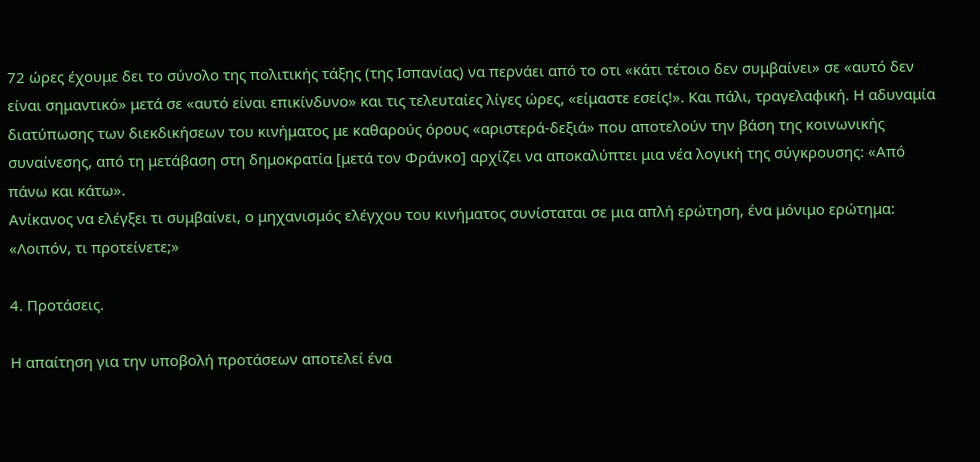72 ώρες έχουμε δει το σύνολο της πολιτικής τάξης (της Ισπανίας) να περνάει από το οτι «κάτι τέτοιο δεν συμβαίνει» σε «αυτό δεν είναι σημαντικό» μετά σε «αυτό είναι επικίνδυνο» και τις τελευταίες λίγες ώρες, «είμαστε εσείς!». Και πάλι, τραγελαφική. Η αδυναμία διατύπωσης των διεκδικήσεων του κινήματος με καθαρούς όρους «αριστερά-δεξιά» που αποτελούν την βάση της κοινωνικής συναίνεσης, από τη μετάβαση στη δημοκρατία [μετά τον Φράνκο] αρχίζει να αποκαλύπτει μια νέα λογική της σύγκρουσης: «Από πάνω και κάτω».
Ανίκανος να ελέγξει τι συμβαίνει, ο μηχανισμός ελέγχου του κινήματος συνίσταται σε μια απλή ερώτηση, ένα μόνιμο ερώτημα: «Λοιπόν, τι προτείνετε;»

4. Προτάσεις.

Η απαίτηση για την υποβολή προτάσεων αποτελεί ένα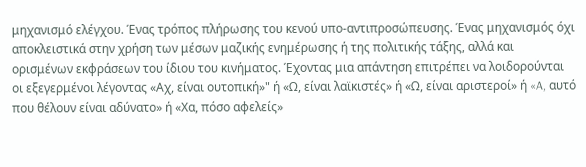μηχανισμό ελέγχου. Ένας τρόπος πλήρωσης του κενού υπο-αντιπροσώπευσης. Ένας μηχανισμός όχι αποκλειστικά στην χρήση των μέσων μαζικής ενημέρωσης ή της πολιτικής τάξης, αλλά και ορισμένων εκφράσεων του ίδιου του κινήματος. Έχοντας μια απάντηση επιτρέπει να λοιδορούνται οι εξεγερμένοι λέγοντας «Αχ, είναι ουτοπική»" ή «Ω, είναι λαϊκιστές» ή «Ω, είναι αριστεροί» ή «A, αυτό που θέλουν είναι αδύνατο» ή «Χα, πόσο αφελείς»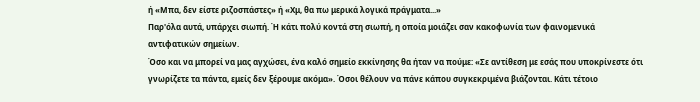ή «Μπα, δεν είστε ριζοσπάστες» ή «Χμ, θα πω μερικά λογικά πράγματα...»
Παρ'όλα αυτά, υπάρχει σιωπή. Ή κάτι πολύ κοντά στη σιωπή, η οποία μοιάζει σαν κακοφωνία των φαινομενικά αντιφατικών σημείων.
Όσο και να μπορεί να μας αγχώσει, ένα καλό σημείο εκκίνησης θα ήταν να πούμε: «Σε αντίθεση με εσάς που υποκρίνεστε ότι γνωρίζετε τα πάντα, εμείς δεν ξέρουμε ακόμα». Όσοι θέλουν να πάνε κάπου συγκεκριμένα βιάζονται. Κάτι τέτοιο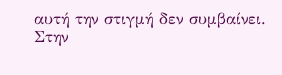αυτή την στιγμή δεν συμβαίνει.
Στην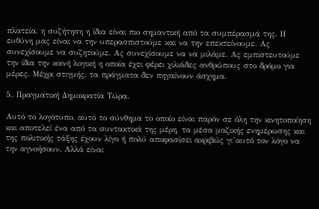πλατεία, η συζήτηση η ίδια είναι πιο σημαντική από τα συμπέρασμά της. Η ευθύνη μας είναι να την υπερασπιστούμε και να την επεκτείνουμε. Ας συνεχίσουμε να συζητούμε. Ας συνεχίσουμε να να μιλάμε. Ας εμπιστευτούμε την ίδια την κοινή λογική η οποία έχει φέρει χιλιάδες ανθρώπους στο δρόμο για μέρες. Μέχρι στιγμής, τα πράγματα δεν πηγαίνουν άσχημα.

5. Πραγματική Δημοκρατία Τώρα.

Αυτό το λογότυπο, αυτό το σύνθημα το οποίο είναι παρόν σε όλη την κινητοποίηση και αποτελεί ένα από τα συντακτικά της μέρη, τα μέσα μαζικής ενημέρωσης και της πολιτικής τάξης έχουν λίγο ή πολύ αποφασίσει ακριβώς γι’αυτό τον λόγο να την αγνοήσουν. Αλλά είναι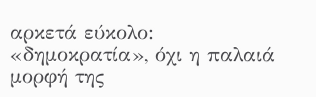αρκετά εύκολο: «δημοκρατία», όχι η παλαιά μορφή της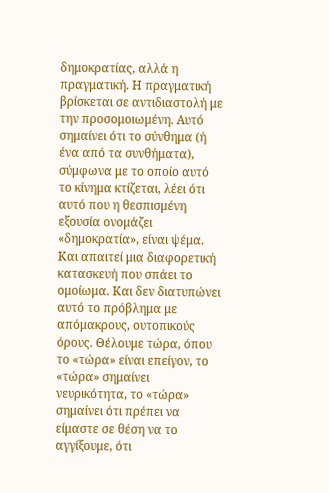δημοκρατίας, αλλά η πραγματική. Η πραγματική βρίσκεται σε αντιδιαστολή με την προσομοιωμένη. Αυτό σημαίνει ότι το σύνθημα (ή ένα από τα συνθήματα), σύμφωνα με τo οποίο αυτό το κίνημα κτίζεται, λέει ότι αυτό που η θεσπισμένη εξουσία ονομάζει «δημοκρατία», είναι ψέμα. Και απαιτεί μια διαφορετική κατασκευή που σπάει το ομοίωμα. Και δεν διατυπώνει αυτό το πρόβλημα με απόμακρους, ουτοπικούς όρους. Θέλουμε τώρα, όπου το «τώρα» είναι επείγον, το «τώρα» σημαίνει νευρικότητα, το «τώρα» σημαίνει ότι πρέπει να είμαστε σε θέση να το αγγίξουμε, ότι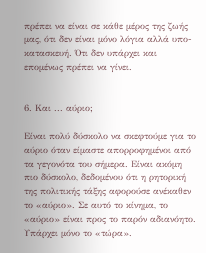πρέπει να είναι σε κάθε μέρος της ζωής μας, ότι δεν είναι μόνο λόγια αλλά υπο-κατασκευή. Ότι δεν υπάρχει και επομένως πρέπει να γίνει.


6. Και ... αύριο;

Είναι πολύ δύσκολο να σκεφτούμε για το αύριο όταν είμαστε απορροφημένοι από τα γεγονότα του σήμερα. Είναι ακόμη πιο δύσκολο, δεδομένου ότι η ρητορική της πολιτικής τάξης αφορούσε ανέκαθεν το «αύριο». Σε αυτό το κίνημα, το «αύριο» είναι προς το παρόν αδιανόητο. Υπάρχει μόνο το «τώρα».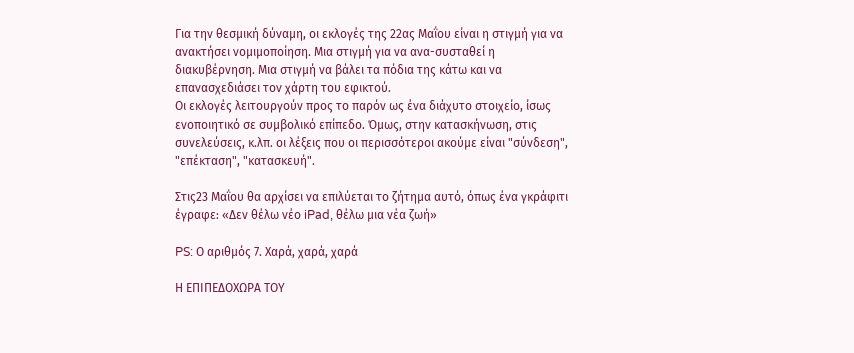Για την θεσμική δύναμη, οι εκλογές της 22ας Μαΐου είναι η στιγμή για να ανακτήσει νομιμοποίηση. Μια στιγμή για να ανα-συσταθεί η διακυβέρνηση. Μια στιγμή να βάλει τα πόδια της κάτω και να επανασχεδιάσει τον χάρτη του εφικτού.
Οι εκλογές λειτουργούν προς το παρόν ως ένα διάχυτο στοιχείο, ίσως ενοποιητικό σε συμβολικό επίπεδο. Όμως, στην κατασκήνωση, στις συνελεύσεις, κ.λπ. οι λέξεις που οι περισσότεροι ακούμε είναι "σύνδεση", "επέκταση", "κατασκευή".

Στις23 Μαΐου θα αρχίσει να επιλύεται το ζήτημα αυτό, όπως ένα γκράφιτι έγραφε: «Δεν θέλω νέο iPad, θέλω μια νέα ζωή»

PS: Ο αριθμός 7. Χαρά, χαρά, χαρά

Η ΕΠΙΠΕΔΟΧΩΡΑ ΤΟΥ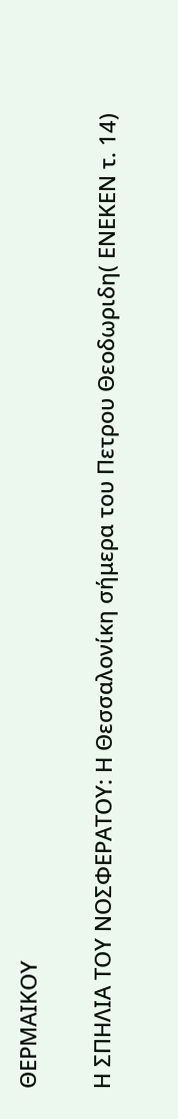ΘΕΡΜΑΙΚΟΥ

Η ΣΠΗΛΙΑ ΤΟΥ ΝΟΣΦΕΡΑΤΟΥ: Η Θεσσαλονίκη σήμερα του Πετρου Θεοδωριδη( ΕΝΕΚΕΝ τ. 14)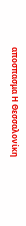αποσπασμα Η Θεσσαλονίκη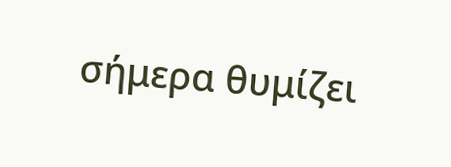σήμερα θυμίζει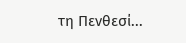τη Πενθεσί...